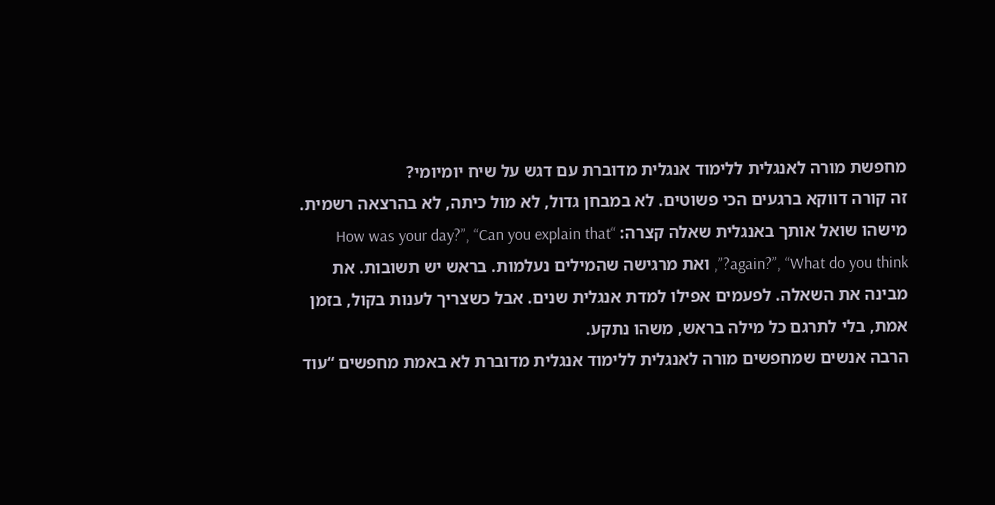מחפשת מורה לאנגלית ללימוד אנגלית מדוברת עם דגש על שיח יומיומי?
זה קורה דווקא ברגעים הכי פשוטים. לא במבחן גדול, לא מול כיתה, לא בהרצאה רשמית. מישהו שואל אותך באנגלית שאלה קצרה: “How was your day?”, “Can you explain that again?”, “What do you think?”, ואת מרגישה שהמילים נעלמות. בראש יש תשובות. את מבינה את השאלה. לפעמים אפילו למדת אנגלית שנים. אבל כשצריך לענות בקול, בזמן אמת, בלי לתרגם כל מילה בראש, משהו נתקע.
הרבה אנשים שמחפשים מורה לאנגלית ללימוד אנגלית מדוברת לא באמת מחפשים “עוד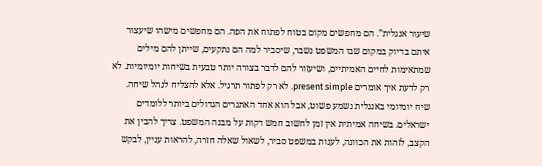שיעור אנגלית”. הם מחפשים מקום בטוח לפתוח את הפה. הם מחפשים מישהו שיעצור איתם בדיוק במקום שבו המשפט נשבר, שיסביר למה הם נתקעים, שייתן להם מילים שמתאימות לחיים האמיתיים, ושיעזור להם לדבר בצורה יותר טבעית בשיחות יומיומיות. לא רק לדעת איך אומרים present simple. לא רק לפתור תרגיל. אלא להצליח לנהל שיחה.
שיח יומיומי באנגלית נשמע פשוט, אבל הוא אחד האתגרים הגדולים ביותר ללומדים ישראלים. בשיחה אמיתית אין זמן לחשוב חמש דקות על מבנה המשפט. צריך להבין את הקצב, לזהות את הכוונה, לענות במשפט סביר, לשאול שאלה חזרה, להראות עניין, לבקש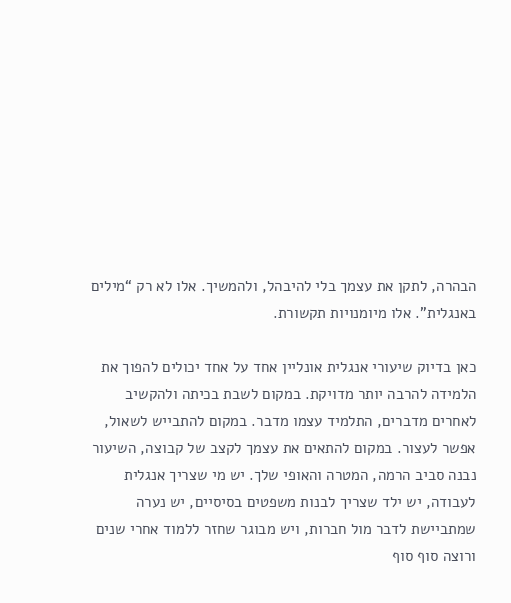הבהרה, לתקן את עצמך בלי להיבהל, ולהמשיך. אלו לא רק “מילים באנגלית”. אלו מיומנויות תקשורת.

כאן בדיוק שיעורי אנגלית אונליין אחד על אחד יכולים להפוך את הלמידה להרבה יותר מדויקת. במקום לשבת בכיתה ולהקשיב לאחרים מדברים, התלמיד עצמו מדבר. במקום להתבייש לשאול, אפשר לעצור. במקום להתאים את עצמך לקצב של קבוצה, השיעור נבנה סביב הרמה, המטרה והאופי שלך. יש מי שצריך אנגלית לעבודה, יש ילד שצריך לבנות משפטים בסיסיים, יש נערה שמתביישת לדבר מול חברות, ויש מבוגר שחזר ללמוד אחרי שנים ורוצה סוף סוף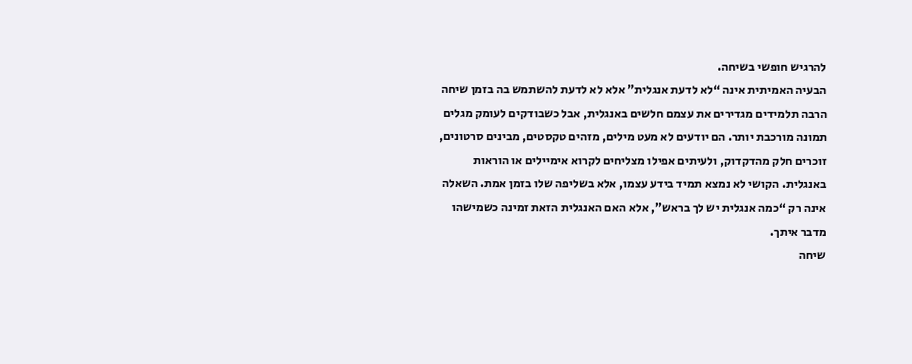להרגיש חופשי בשיחה.
הבעיה האמיתית אינה “לא לדעת אנגלית” אלא לא לדעת להשתמש בה בזמן שיחה
הרבה תלמידים מגדירים את עצמם חלשים באנגלית, אבל כשבודקים לעומק מגלים תמונה מורכבת יותר. הם יודעים לא מעט מילים, מזהים טקסטים, מבינים סרטונים, זוכרים חלק מהדקדוק, ולעיתים אפילו מצליחים לקרוא אימיילים או הוראות באנגלית. הקושי לא נמצא תמיד בידע עצמו, אלא בשליפה שלו בזמן אמת. השאלה אינה רק “כמה אנגלית יש לך בראש”, אלא האם האנגלית הזאת זמינה כשמישהו מדבר איתך.
שיחה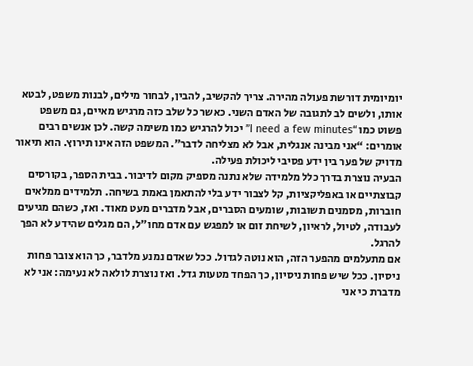יומיומית דורשת פעולה מהירה. צריך להקשיב, להבין, לבחור מילים, לבנות משפט, לבטא אותו, ולשים לב לתגובה של האדם השני. כאשר כל שלב כזה מרגיש מאיים, גם משפט פשוט כמו “I need a few minutes” יכול להרגיש כמו משימה קשה. לכן אנשים רבים אומרים: “אני מבינה אנגלית, אבל לא מצליחה לדבר”. המשפט הזה אינו תירוץ. הוא תיאור מדויק של פער בין ידע פסיבי ליכולת פעילה.
הבעיה נוצרת בדרך כלל מלמידה שלא נתנה מספיק מקום לדיבור. בבית הספר, בקורסים קבוצתיים או באפליקציות, קל לצבור ידע בלי להתאמן באמת בשיחה. תלמידים ממלאים חוברות, מסמנים תשובות, שומעים הסברים, אבל מדברים מעט מאוד. ואז, כשהם מגיעים לעבודה, לטיול, לראיון, לשיחת זום או למפגש עם אדם מחו״ל, הם מגלים שהידע לא הפך להרגל.
אם מתעלמים מהפער הזה, הוא נוטה לגדול. ככל שאדם נמנע מלדבר, כך הוא צובר פחות ניסיון. ככל שיש פחות ניסיון, כך הפחד מטעות גדל. ואז נוצרת לולאה לא נעימה: אני לא מדברת כי אני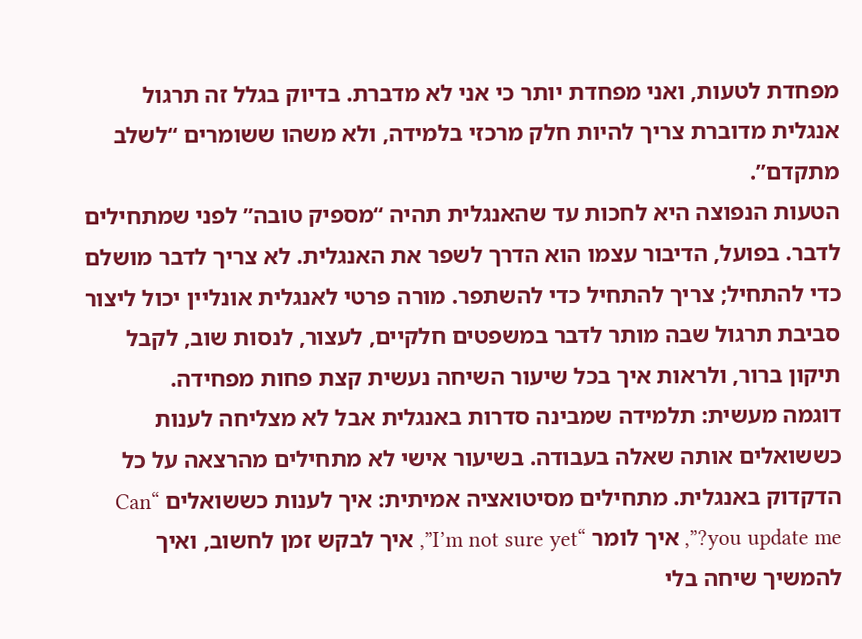מפחדת לטעות, ואני מפחדת יותר כי אני לא מדברת. בדיוק בגלל זה תרגול אנגלית מדוברת צריך להיות חלק מרכזי בלמידה, ולא משהו ששומרים “לשלב מתקדם”.
הטעות הנפוצה היא לחכות עד שהאנגלית תהיה “מספיק טובה” לפני שמתחילים לדבר. בפועל, הדיבור עצמו הוא הדרך לשפר את האנגלית. לא צריך לדבר מושלם כדי להתחיל; צריך להתחיל כדי להשתפר. מורה פרטי לאנגלית אונליין יכול ליצור סביבת תרגול שבה מותר לדבר במשפטים חלקיים, לעצור, לנסות שוב, לקבל תיקון ברור, ולראות איך בכל שיעור השיחה נעשית קצת פחות מפחידה.
דוגמה מעשית: תלמידה שמבינה סדרות באנגלית אבל לא מצליחה לענות כששואלים אותה שאלה בעבודה. בשיעור אישי לא מתחילים מהרצאה על כל הדקדוק באנגלית. מתחילים מסיטואציה אמיתית: איך לענות כששואלים “Can you update me?”, איך לומר “I’m not sure yet”, איך לבקש זמן לחשוב, ואיך להמשיך שיחה בלי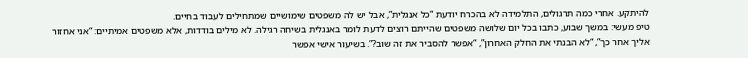להיתקע. אחרי כמה תרגולים, התלמידה לא בהכרח יודעת “כל אנגלית”, אבל יש לה משפטים שימושיים שמתחילים לעבוד בחיים.
טיפ מעשי: במשך שבוע, כתבו בכל יום שלושה משפטים שהייתם רוצים לדעת לומר באנגלית בשיחה רגילה. לא מילים בודדות, אלא משפטים אמיתיים: “אני אחזור אליך אחר כך”, “לא הבנתי את החלק האחרון”, “אפשר להסביר את זה שוב?”. בשיעור אישי אפשר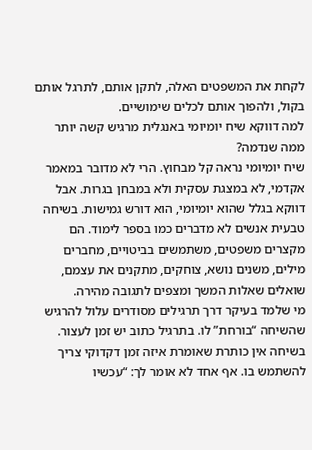לקחת את המשפטים האלה, לתקן אותם, לתרגל אותם בקול, ולהפוך אותם לכלים שימושיים.
למה דווקא שיח יומיומי באנגלית מרגיש קשה יותר ממה שנדמה?
שיח יומיומי נראה קל מבחוץ. הרי לא מדובר במאמר אקדמי, לא במצגת עסקית ולא במבחן בגרות. אבל דווקא בגלל שהוא יומיומי, הוא דורש גמישות. בשיחה טבעית אנשים לא מדברים כמו בספר לימוד. הם מקצרים משפטים, משתמשים בביטויים, מחברים מילים, משנים נושא, צוחקים, מתקנים את עצמם, שואלים שאלות המשך ומצפים לתגובה מהירה.
מי שלמד בעיקר דרך תרגילים מסודרים עלול להרגיש שהשיחה “בורחת” לו. בתרגיל כתוב יש זמן לעצור. בשיחה אין כותרת שאומרת איזה זמן דקדוקי צריך להשתמש בו. אף אחד לא אומר לך: “עכשיו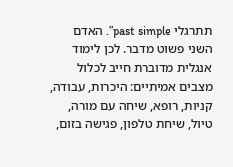תתרגלי past simple”. האדם השני פשוט מדבר. לכן לימוד אנגלית מדוברת חייב לכלול מצבים אמיתיים: היכרות, עבודה, קניות, רופא, שיחה עם מורה, טיול, שיחת טלפון, פגישה בזום,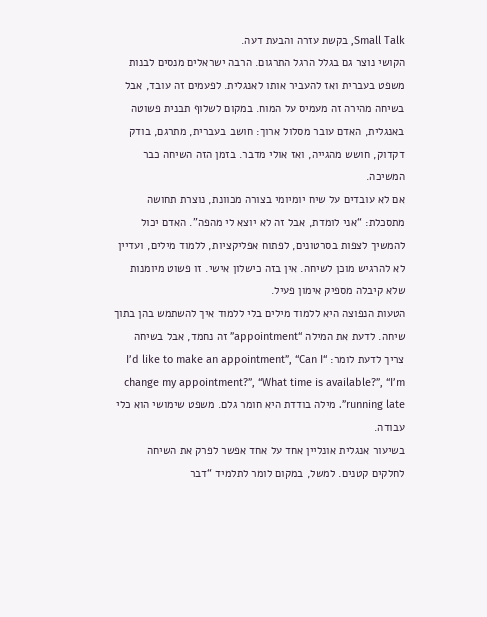Small Talk, בקשת עזרה והבעת דעה.
הקושי נוצר גם בגלל הרגל התרגום. הרבה ישראלים מנסים לבנות משפט בעברית ואז להעביר אותו לאנגלית. לפעמים זה עובד, אבל בשיחה מהירה זה מעמיס על המוח. במקום לשלוף תבנית פשוטה באנגלית, האדם עובר מסלול ארוך: חושב בעברית, מתרגם, בודק דקדוק, חושש מהגייה, ואז אולי מדבר. בזמן הזה השיחה כבר המשיכה.
אם לא עובדים על שיח יומיומי בצורה מכוונת, נוצרת תחושה מתסכלת: “אני לומדת, אבל זה לא יוצא לי מהפה”. האדם יכול להמשיך לצפות בסרטונים, לפתוח אפליקציות, ללמוד מילים, ועדיין לא להרגיש מוכן לשיחה. אין בזה כישלון אישי. זו פשוט מיומנות שלא קיבלה מספיק אימון פעיל.
הטעות הנפוצה היא ללמוד מילים בלי ללמוד איך להשתמש בהן בתוך שיחה. לדעת את המילה “appointment” זה נחמד, אבל בשיחה צריך לדעת לומר: “I’d like to make an appointment”, “Can I change my appointment?”, “What time is available?”, “I’m running late”. מילה בודדת היא חומר גלם. משפט שימושי הוא כלי עבודה.
בשיעור אנגלית אונליין אחד על אחד אפשר לפרק את השיחה לחלקים קטנים. למשל, במקום לומר לתלמיד “דבר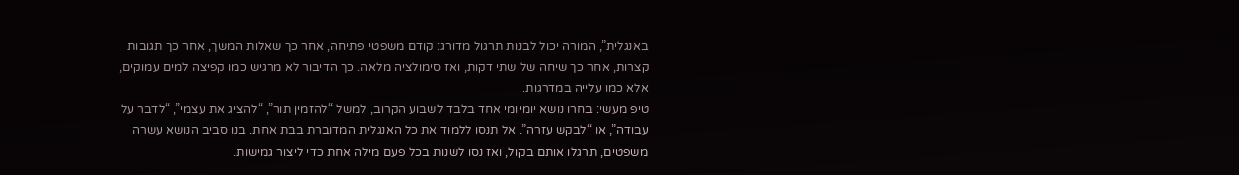באנגלית”, המורה יכול לבנות תרגול מדורג: קודם משפטי פתיחה, אחר כך שאלות המשך, אחר כך תגובות קצרות, אחר כך שיחה של שתי דקות, ואז סימולציה מלאה. כך הדיבור לא מרגיש כמו קפיצה למים עמוקים, אלא כמו עלייה במדרגות.
טיפ מעשי: בחרו נושא יומיומי אחד בלבד לשבוע הקרוב, למשל “להזמין תור”, “להציג את עצמי”, “לדבר על עבודה”, או “לבקש עזרה”. אל תנסו ללמוד את כל האנגלית המדוברת בבת אחת. בנו סביב הנושא עשרה משפטים, תרגלו אותם בקול, ואז נסו לשנות בכל פעם מילה אחת כדי ליצור גמישות.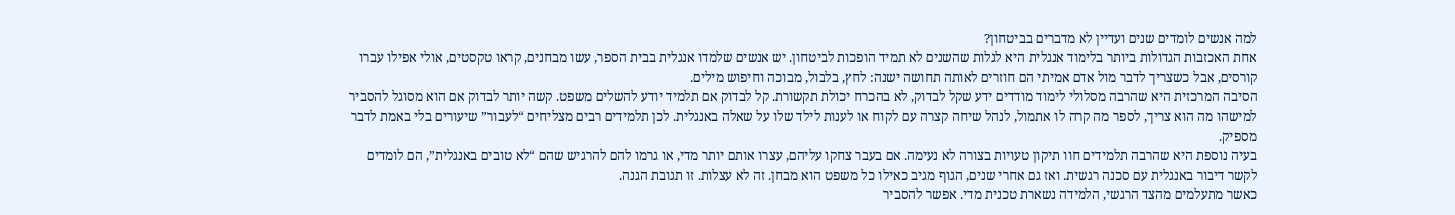למה אנשים לומדים שנים ועדיין לא מדברים בביטחון?
אחת האכזבות הגדולות ביותר בלימוד אנגלית היא לגלות שהשנים לא תמיד הופכות לביטחון. יש אנשים שלמדו אנגלית בבית הספר, עשו מבחנים, קראו טקסטים, אולי אפילו עברו קורסים, אבל כשצריך לדבר מול אדם אמיתי הם חוזרים לאותה תחושה ישנה: לחץ, בלבול, מבוכה וחיפוש מילים.
הסיבה המרכזית היא שהרבה מסלולי לימוד מודדים ידע שקל לבדוק, לא בהכרח יכולת תקשורת. קל לבדוק אם תלמיד יודע להשלים משפט. קשה יותר לבדוק אם הוא מסוגל להסביר למישהו מה הוא צריך, לספר מה קרה לו אתמול, לנהל שיחה קצרה עם לקוח או לענות לילד שלו על שאלה באנגלית. לכן תלמידים רבים מצליחים “לעבור” שיעורים בלי באמת לדבר מספיק.
בעיה נוספת היא שהרבה תלמידים חוו תיקון טעויות בצורה לא נעימה. אם בעבר צחקו עליהם, עצרו אותם יותר מדי, או גרמו להם להרגיש שהם “לא טובים באנגלית”, הם לומדים לקשר דיבור באנגלית עם סכנה רגשית. ואז גם אחרי שנים, הגוף מגיב כאילו כל משפט הוא מבחן. זה לא עצלות. זו תגובת הגנה.
כאשר מתעלמים מהצד הרגשי, הלמידה נשארת טכנית מדי. אפשר להסביר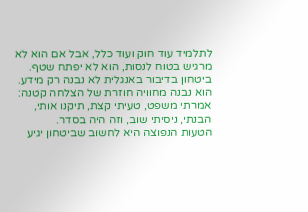לתלמיד עוד חוק ועוד כלל, אבל אם הוא לא מרגיש בטוח לנסות, הוא לא יפתח שטף. ביטחון בדיבור באנגלית לא נבנה רק מידע. הוא נבנה מחוויה חוזרת של הצלחה קטנה: אמרתי משפט, טעיתי קצת, תיקנו אותי, הבנתי, ניסיתי שוב, וזה היה בסדר.
הטעות הנפוצה היא לחשוב שביטחון יגיע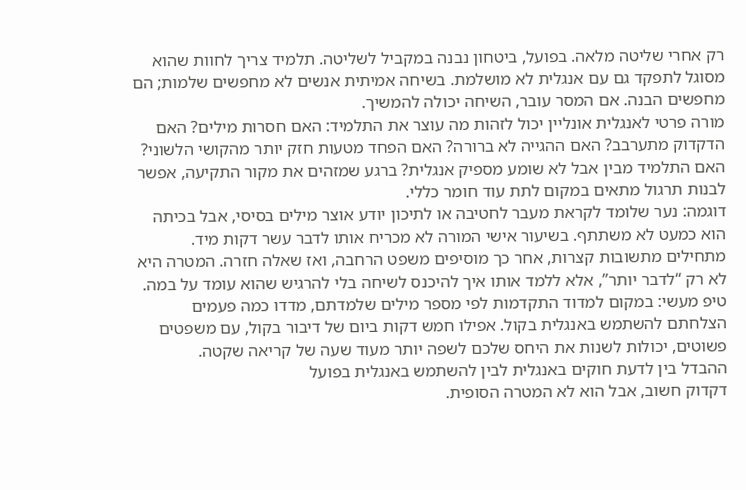רק אחרי שליטה מלאה. בפועל, ביטחון נבנה במקביל לשליטה. תלמיד צריך לחוות שהוא מסוגל לתפקד גם עם אנגלית לא מושלמת. בשיחה אמיתית אנשים לא מחפשים שלמות; הם מחפשים הבנה. אם המסר עובר, השיחה יכולה להמשיך.
מורה פרטי לאנגלית אונליין יכול לזהות מה עוצר את התלמיד: האם חסרות מילים? האם הדקדוק מתערבב? האם ההגייה לא ברורה? האם הפחד מטעות חזק יותר מהקושי הלשוני? האם התלמיד מבין אבל לא שומע מספיק אנגלית? ברגע שמזהים את מקור התקיעה, אפשר לבנות תרגול מתאים במקום לתת עוד חומר כללי.
דוגמה: נער שלומד לקראת מעבר לחטיבה או לתיכון יודע אוצר מילים בסיסי, אבל בכיתה הוא כמעט לא משתתף. בשיעור אישי המורה לא מכריח אותו לדבר עשר דקות מיד. מתחילים מתשובות קצרות, אחר כך מוסיפים משפט הרחבה, ואז שאלה חזרה. המטרה היא לא רק “לדבר יותר”, אלא ללמד אותו איך להיכנס לשיחה בלי להרגיש שהוא עומד על במה.
טיפ מעשי: במקום למדוד התקדמות לפי מספר מילים שלמדתם, מדדו כמה פעמים הצלחתם להשתמש באנגלית בקול. אפילו חמש דקות ביום של דיבור בקול, עם משפטים פשוטים, יכולות לשנות את היחס שלכם לשפה יותר מעוד שעה של קריאה שקטה.
ההבדל בין לדעת חוקים באנגלית לבין להשתמש באנגלית בפועל
דקדוק חשוב, אבל הוא לא המטרה הסופית.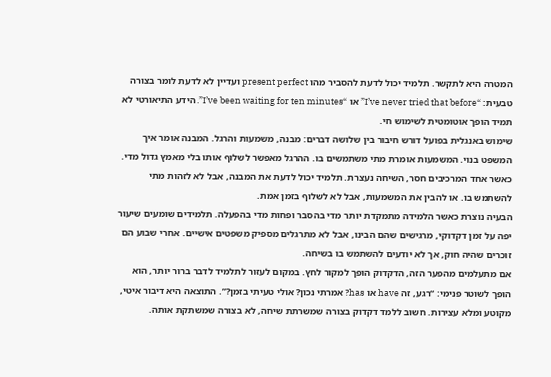המטרה היא לתקשר. תלמיד יכול לדעת להסביר מהו present perfect ועדיין לא לדעת לומר בצורה טבעית: “I’ve never tried that before” או “I’ve been waiting for ten minutes”. הידע התיאורטי לא תמיד הופך אוטומטית לשימוש חי.
שימוש באנגלית בפועל דורש חיבור בין שלושה דברים: מבנה, משמעות והרגל. המבנה אומר איך המשפט בנוי. המשמעות אומרת מתי משתמשים בו. ההרגל מאפשר לשלוף אותו בלי מאמץ גדול מדי. כאשר אחד המרכיבים חסר, השיחה נעצרת. תלמיד יכול לדעת את המבנה, אבל לא לזהות מתי להשתמש בו. או להבין את המשמעות, אבל לא לשלוף בזמן אמת.
הבעיה נוצרת כאשר הלמידה מתמקדת יותר מדי בהסבר ופחות מדי בהפעלה. תלמידים שומעים שיעור יפה על זמן דקדוקי, מרגישים שהם הבינו, אבל לא מתרגלים מספיק משפטים אישיים. אחרי שבוע הם זוכרים שהיה חוק, אך לא יודעים להשתמש בו בשיחה.
אם מתעלמים מהפער הזה, הדקדוק הופך למקור לחץ. במקום לעזור לתלמיד לדבר ברור יותר, הוא הופך לשוטר פנימי: “רגע, זה have או has? אמרתי נכון? אולי טעיתי בזמן?”. התוצאה היא דיבור איטי, מקוטע ומלא עצירות. חשוב ללמד דקדוק בצורה שמשרתת שיחה, לא בצורה שמשתקת אותה.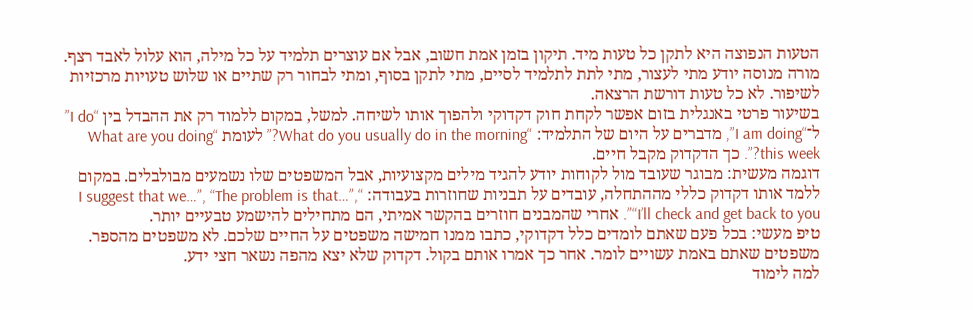הטעות הנפוצה היא לתקן כל טעות מיד. תיקון בזמן אמת חשוב, אבל אם עוצרים תלמיד על כל מילה, הוא עלול לאבד רצף. מורה מנוסה יודע מתי לעצור, מתי לתת לתלמיד לסיים, מתי לתקן בסוף, ומתי לבחור רק שתיים או שלוש טעויות מרכזיות לשיפור. לא כל טעות דורשת הרצאה.
בשיעור פרטי באנגלית בזום אפשר לקחת חוק דקדוקי ולהפוך אותו לשיחה. למשל, במקום ללמוד רק את ההבדל בין “I do” ל־“I am doing”, מדברים על היום של התלמיד: “What do you usually do in the morning?” לעומת “What are you doing this week?”. כך הדקדוק מקבל חיים.
דוגמה מעשית: מבוגר שעובד מול לקוחות יודע להגיד מילים מקצועיות, אבל המשפטים שלו נשמעים מבולבלים. במקום ללמד אותו דקדוק כללי מההתחלה, עובדים על תבניות שחוזרות בעבודה: “I suggest that we…”, “The problem is that…”, “I’ll check and get back to you”. אחרי שהמבנים חוזרים בהקשר אמיתי, הם מתחילים להישמע טבעיים יותר.
טיפ מעשי: בכל פעם שאתם לומדים כלל דקדוקי, כתבו ממנו חמישה משפטים על החיים שלכם. לא משפטים מהספר. משפטים שאתם באמת עשויים לומר. אחר כך אמרו אותם בקול. דקדוק שלא יצא מהפה נשאר חצי ידע.
למה לימוד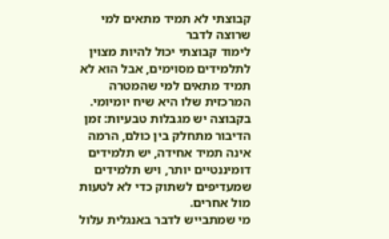קבוצתי לא תמיד מתאים למי שרוצה לדבר
לימוד קבוצתי יכול להיות מצוין לתלמידים מסוימים, אבל הוא לא תמיד מתאים למי שהמטרה המרכזית שלו היא שיח יומיומי. בקבוצה יש מגבלות טבעיות: זמן הדיבור מתחלק בין כולם, הרמה אינה תמיד אחידה, יש תלמידים דומיננטיים יותר, ויש תלמידים שמעדיפים לשתוק כדי לא לטעות מול אחרים.
מי שמתבייש לדבר באנגלית עלול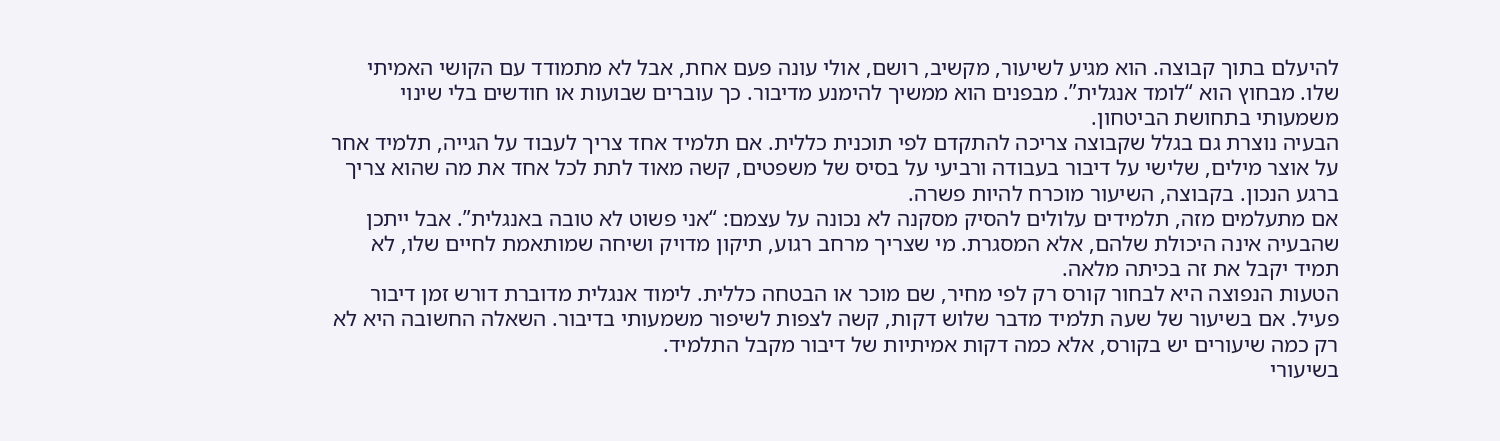להיעלם בתוך קבוצה. הוא מגיע לשיעור, מקשיב, רושם, אולי עונה פעם אחת, אבל לא מתמודד עם הקושי האמיתי שלו. מבחוץ הוא “לומד אנגלית”. מבפנים הוא ממשיך להימנע מדיבור. כך עוברים שבועות או חודשים בלי שינוי משמעותי בתחושת הביטחון.
הבעיה נוצרת גם בגלל שקבוצה צריכה להתקדם לפי תוכנית כללית. אם תלמיד אחד צריך לעבוד על הגייה, תלמיד אחר על אוצר מילים, שלישי על דיבור בעבודה ורביעי על בסיס של משפטים, קשה מאוד לתת לכל אחד את מה שהוא צריך ברגע הנכון. בקבוצה, השיעור מוכרח להיות פשרה.
אם מתעלמים מזה, תלמידים עלולים להסיק מסקנה לא נכונה על עצמם: “אני פשוט לא טובה באנגלית”. אבל ייתכן שהבעיה אינה היכולת שלהם, אלא המסגרת. מי שצריך מרחב רגוע, תיקון מדויק ושיחה שמותאמת לחיים שלו, לא תמיד יקבל את זה בכיתה מלאה.
הטעות הנפוצה היא לבחור קורס רק לפי מחיר, שם מוכר או הבטחה כללית. לימוד אנגלית מדוברת דורש זמן דיבור פעיל. אם בשיעור של שעה תלמיד מדבר שלוש דקות, קשה לצפות לשיפור משמעותי בדיבור. השאלה החשובה היא לא רק כמה שיעורים יש בקורס, אלא כמה דקות אמיתיות של דיבור מקבל התלמיד.
בשיעורי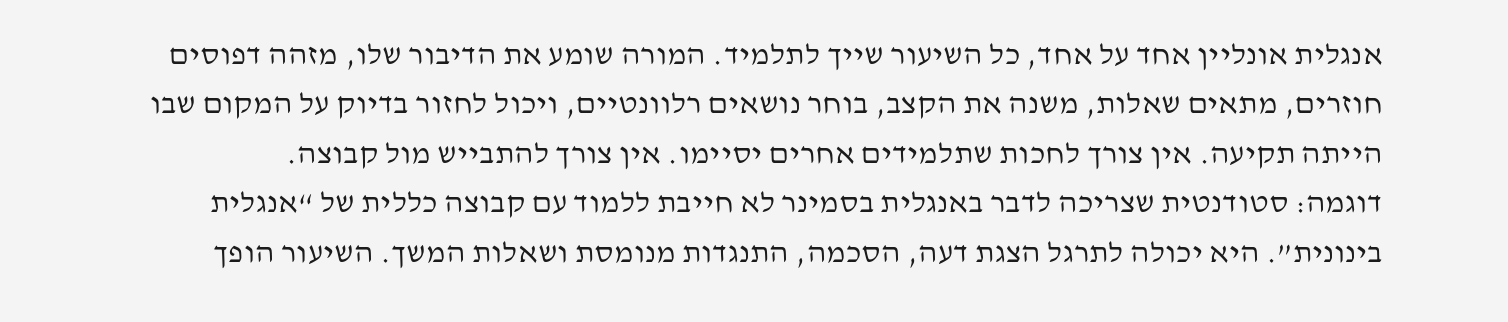אנגלית אונליין אחד על אחד, כל השיעור שייך לתלמיד. המורה שומע את הדיבור שלו, מזהה דפוסים חוזרים, מתאים שאלות, משנה את הקצב, בוחר נושאים רלוונטיים, ויכול לחזור בדיוק על המקום שבו הייתה תקיעה. אין צורך לחכות שתלמידים אחרים יסיימו. אין צורך להתבייש מול קבוצה.
דוגמה: סטודנטית שצריכה לדבר באנגלית בסמינר לא חייבת ללמוד עם קבוצה כללית של “אנגלית בינונית”. היא יכולה לתרגל הצגת דעה, הסכמה, התנגדות מנומסת ושאלות המשך. השיעור הופך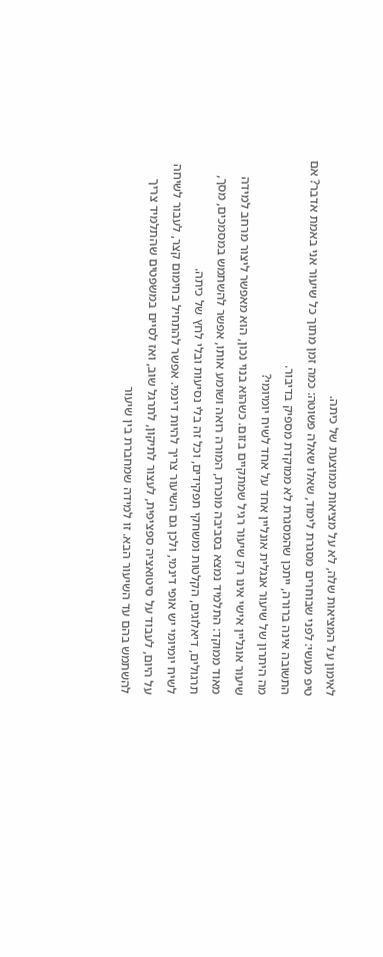לאימון על המציאות שלה, לא על מציאות ממוצעת של כיתה.
טיפ מעשי: לפני שבוחרים מסגרת לימוד, שאלו שאלה פשוטה: כמה זמן מתוך כל שיעור אני באמת אדבר? אם התשובה אינה ברורה, ייתכן שהמסגרת לא ממוקדת מספיק בדיבור.
מה היתרון של שיעור אנגלית אונליין אחד על אחד לשיח יומיומי?
שיעור אונליין אישי אינו רק שיעור רגיל שמתקיים בזום. כשהוא בנוי נכון, הוא מאפשר ליצור מרחב למידה מאוד ממוקד: התלמיד נמצא בסביבה מוכרת, המורה רואה ושומע אותו, אפשר להשתמש במסמכים, מסך, תרגולים, דיאלוגים, הקלטות ומשחקי תפקידים, וכל זה בלי נסיעות ובלי לחץ של כיתה.
לשיח יומיומי יש אופי דינמי, ולכן גם השיעור צריך להיות דינמי. אפשר להתחיל בחימום קצר, לעבור לשיחה על היום, לעבוד על סיטואציה ספציפית, לעצור לתיקון, לתרגל שוב, ואז לסיים במשפטים שהתלמיד צריך להשתמש בהם עד השיעור הבא. זו למידה שמחברת בין שיעור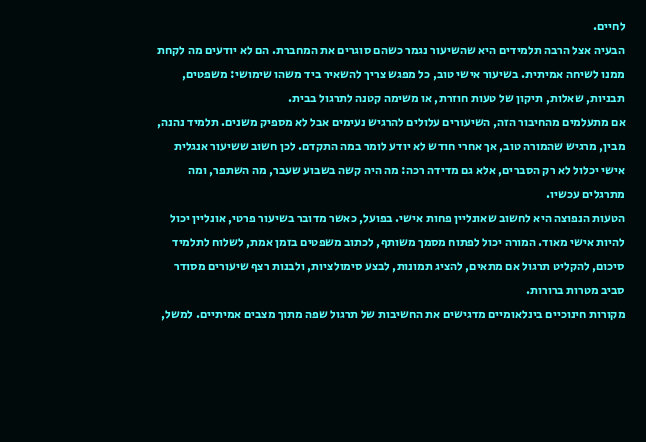לחיים.
הבעיה אצל הרבה תלמידים היא שהשיעור נגמר כשהם סוגרים את המחברת. הם לא יודעים מה לקחת ממנו לשיחה אמיתית. בשיעור אישי טוב, כל מפגש צריך להשאיר ביד משהו שימושי: משפטים, תבניות, שאלות, תיקון של טעות חוזרת, או משימה קטנה לתרגול בבית.
אם מתעלמים מהחיבור הזה, השיעורים עלולים להרגיש נעימים אבל לא מספיק משנים. תלמיד נהנה, מבין, מרגיש שהמורה טוב, אך אחרי חודש לא יודע לומר במה התקדם. לכן חשוב ששיעור אנגלית אישי יכלול לא רק הסברים, אלא גם מדידה רכה: מה היה קשה בשבוע שעבר, מה השתפר, ומה מתרגלים עכשיו.
הטעות הנפוצה היא לחשוב שאונליין פחות אישי. בפועל, כאשר מדובר בשיעור פרטי, אונליין יכול להיות אישי מאוד. המורה יכול לפתוח מסמך משותף, לכתוב משפטים בזמן אמת, לשלוח לתלמיד סיכום, להקליט תרגול אם מתאים, להציג תמונות, לבצע סימולציות, ולבנות רצף שיעורים מסודר סביב מטרות ברורות.
מקורות חינוכיים בינלאומיים מדגישים את החשיבות של תרגול שפה מתוך מצבים אמיתיים. למשל,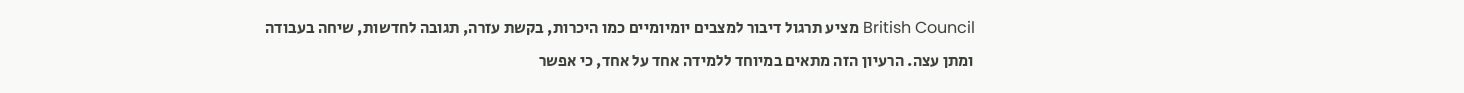British Council מציע תרגול דיבור למצבים יומיומיים כמו היכרות, בקשת עזרה, תגובה לחדשות, שיחה בעבודה ומתן עצה. הרעיון הזה מתאים במיוחד ללמידה אחד על אחד, כי אפשר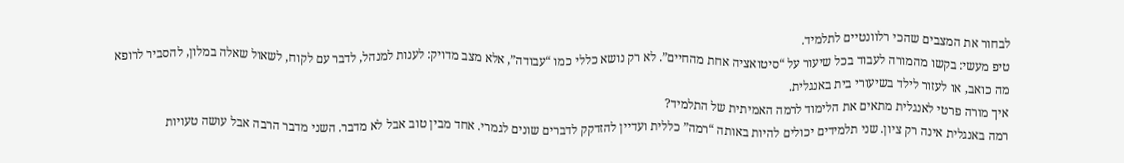לבחור את המצבים שהכי רלוונטיים לתלמיד.
טיפ מעשי: בקשו מהמורה לעבוד בכל שיעור על “סיטואציה אחת מהחיים”. לא רק נושא כללי כמו “עבודה”, אלא מצב מדויק: לענות למנהל, לדבר עם לקוח, לשאול שאלה במלון, להסביר לרופא מה כואב, או לעזור לילד בשיעורי בית באנגלית.
איך מורה פרטי לאנגלית מתאים את הלימוד לרמה האמיתית של התלמיד?
רמה באנגלית אינה רק ציון. שני תלמידים יכולים להיות באותה “רמה” כללית ועדיין להזדקק לדברים שונים לגמרי. אחד מבין טוב אבל לא מדבר. השני מדבר הרבה אבל עושה טעויות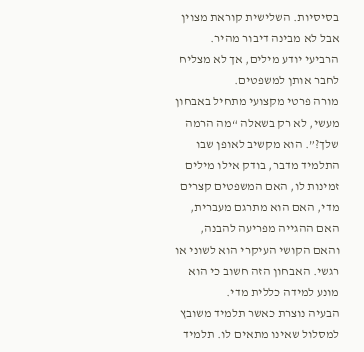בסיסיות. השלישית קוראת מצוין אבל לא מבינה דיבור מהיר. הרביעי יודע מילים, אך לא מצליח לחבר אותן למשפטים.
מורה פרטי מקצועי מתחיל באבחון מעשי, לא רק בשאלה “מה הרמה שלך?”. הוא מקשיב לאופן שבו התלמיד מדבר, בודק אילו מילים זמינות לו, האם המשפטים קצרים מדי, האם הוא מתרגם מעברית, האם ההגייה מפריעה להבנה, והאם הקושי העיקרי הוא לשוני או רגשי. האבחון הזה חשוב כי הוא מונע למידה כללית מדי.
הבעיה נוצרת כאשר תלמיד משובץ למסלול שאינו מתאים לו. תלמיד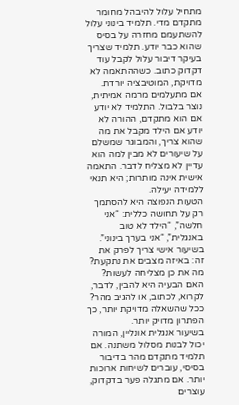מתחיל עלול להיבהל מחומר מתקדם מדי. תלמיד בינוני עלול להשתעמם מחזרה על בסיס שהוא כבר יודע. תלמיד שצריך בעיקר דיבור עלול לקבל עוד דקדוק כתוב. כשההתאמה לא מדויקת, המוטיבציה יורדת.
אם מתעלמים מרמה אמיתית, נוצר בלבול. התלמיד לא יודע אם הוא מתקדם, ההורה לא יודע אם הילד מקבל את מה שהוא צריך, והמבוגר שמשלם על שיעורים לא מבין למה הוא עדיין לא מצליח לדבר. התאמה אישית אינה מותרות; היא תנאי ללמידה יעילה.
הטעות הנפוצה היא להסתמך רק על תחושה כללית: “אני חלשה”, “הילד לא טוב באנגלית”, “אני בערך בינוני”. בשיעור אישי צריך לפרק את זה: באיזה מצבים את נתקעת? מה את כן מצליחה לעשות? האם הבעיה היא להבין, לדבר, לקרוא, לכתוב, או להגיב מהר? ככל שהשאלה מדויקת יותר, כך הפתרון מדויק יותר.
בשיעור אנגלית אונליין, המורה יכול לבנות מסלול משתנה. אם תלמיד מתקדם מהר בדיבור בסיסי, עוברים לשיחות ארוכות יותר. אם מתגלה פער בדקדוק, עוצרים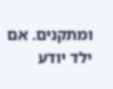ומתקנים. אם ילד יודע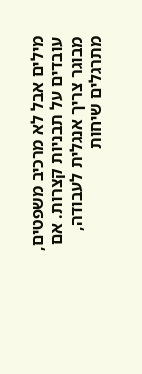מילים אבל לא מרכיב משפטים, עובדים על תבניות קצרות. אם מבוגר צריך אנגלית לעבודה, מתרגלים שיחות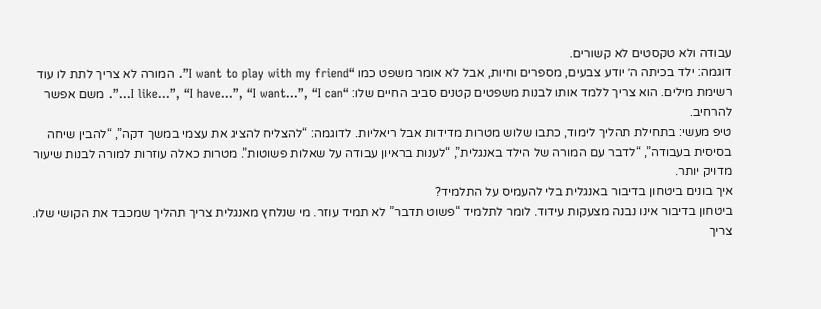עבודה ולא טקסטים לא קשורים.
דוגמה: ילד בכיתה ה׳ יודע צבעים, מספרים וחיות, אבל לא אומר משפט כמו “I want to play with my friend”. המורה לא צריך לתת לו עוד רשימת מילים. הוא צריך ללמד אותו לבנות משפטים קטנים סביב החיים שלו: “I like…”, “I have…”, “I want…”, “I can…”. משם אפשר להרחיב.
טיפ מעשי: בתחילת תהליך לימוד, כתבו שלוש מטרות מדידות אבל ריאליות. לדוגמה: “להצליח להציג את עצמי במשך דקה”, “להבין שיחה בסיסית בעבודה”, “לדבר עם המורה של הילד באנגלית”, “לענות בראיון עבודה על שאלות פשוטות”. מטרות כאלה עוזרות למורה לבנות שיעור מדויק יותר.
איך בונים ביטחון בדיבור באנגלית בלי להעמיס על התלמיד?
ביטחון בדיבור אינו נבנה מצעקות עידוד. לומר לתלמיד “פשוט תדבר” לא תמיד עוזר. מי שנלחץ מאנגלית צריך תהליך שמכבד את הקושי שלו. צריך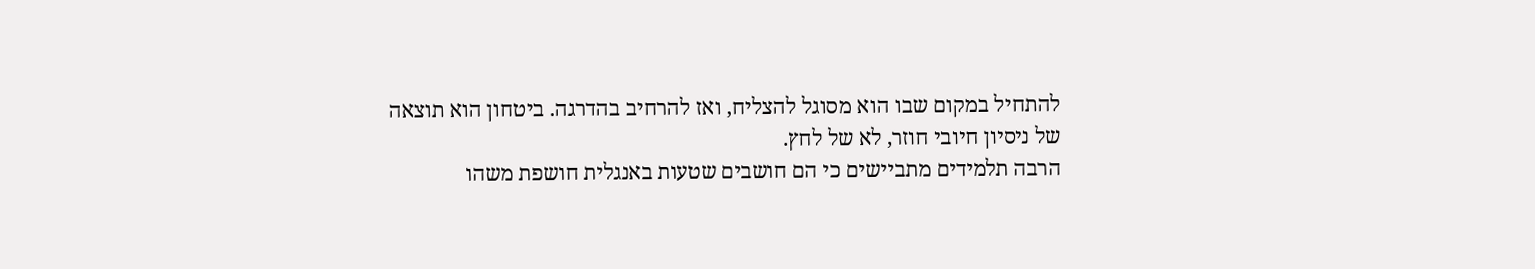להתחיל במקום שבו הוא מסוגל להצליח, ואז להרחיב בהדרגה. ביטחון הוא תוצאה של ניסיון חיובי חוזר, לא של לחץ.
הרבה תלמידים מתביישים כי הם חושבים שטעות באנגלית חושפת משהו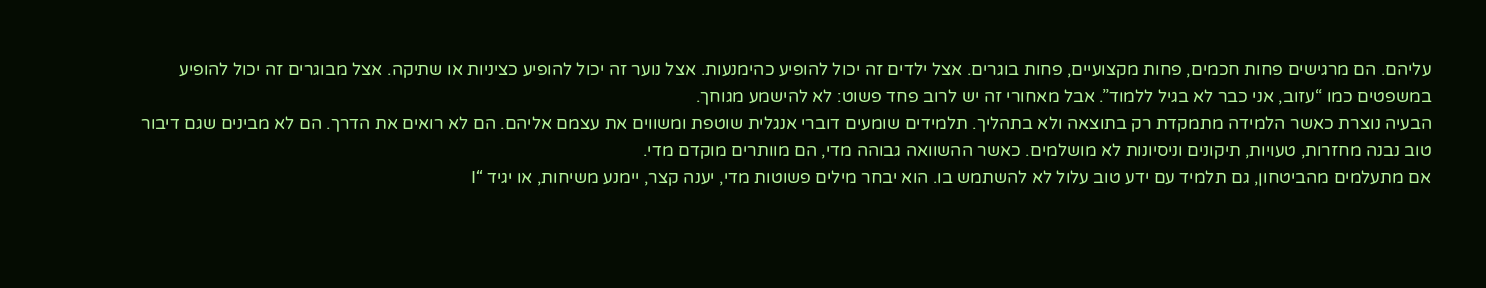עליהם. הם מרגישים פחות חכמים, פחות מקצועיים, פחות בוגרים. אצל ילדים זה יכול להופיע כהימנעות. אצל נוער זה יכול להופיע כציניות או שתיקה. אצל מבוגרים זה יכול להופיע במשפטים כמו “עזוב, אני כבר לא בגיל ללמוד”. אבל מאחורי זה יש לרוב פחד פשוט: לא להישמע מגוחך.
הבעיה נוצרת כאשר הלמידה מתמקדת רק בתוצאה ולא בתהליך. תלמידים שומעים דוברי אנגלית שוטפת ומשווים את עצמם אליהם. הם לא רואים את הדרך. הם לא מבינים שגם דיבור טוב נבנה מחזרות, טעויות, תיקונים וניסיונות לא מושלמים. כאשר ההשוואה גבוהה מדי, הם מוותרים מוקדם מדי.
אם מתעלמים מהביטחון, גם תלמיד עם ידע טוב עלול לא להשתמש בו. הוא יבחר מילים פשוטות מדי, יענה קצר, יימנע משיחות, או יגיד “I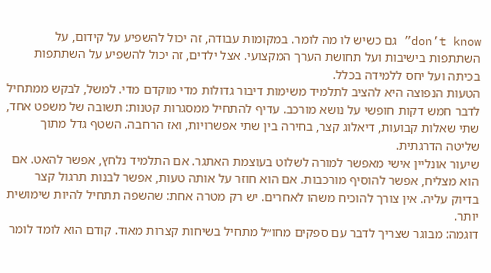don’t know” גם כשיש לו מה לומר. במקומות עבודה, זה יכול להשפיע על קידום, על השתתפות בישיבות ועל תחושת הערך המקצועי. אצל ילדים, זה יכול להשפיע על השתתפות בכיתה ועל יחס ללמידה בכלל.
הטעות הנפוצה היא להציב לתלמיד משימות דיבור גדולות מדי מוקדם מדי. למשל, לבקש ממתחיל לדבר חמש דקות חופשי על נושא מורכב. עדיף להתחיל ממסגרות קטנות: תשובה של משפט אחד, שתי שאלות קבועות, דיאלוג קצר, בחירה בין שתי אפשרויות, ואז הרחבה. השטף גדל מתוך שליטה הדרגתית.
שיעור אונליין אישי מאפשר למורה לשלוט בעוצמת האתגר. אם התלמיד נלחץ, אפשר להאט. אם הוא מצליח, אפשר להוסיף מורכבות. אם הוא חוזר על אותה טעות, אפשר לבנות תרגול קצר בדיוק עליה. אין צורך להוכיח משהו לאחרים. יש רק מטרה אחת: שהשפה תתחיל להיות שימושית יותר.
דוגמה: מבוגר שצריך לדבר עם ספקים מחו״ל מתחיל בשיחות קצרות מאוד. קודם הוא לומד לומר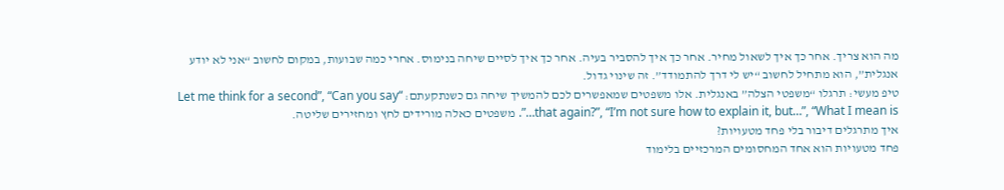מה הוא צריך. אחר כך איך לשאול מחיר. אחר כך איך להסביר בעיה. אחר כך איך לסיים שיחה בנימוס. אחרי כמה שבועות, במקום לחשוב “אני לא יודע אנגלית”, הוא מתחיל לחשוב “יש לי דרך להתמודד”. זה שינוי גדול.
טיפ מעשי: תרגלו “משפטי הצלה” באנגלית. אלו משפטים שמאפשרים לכם להמשיך שיחה גם כשנתקעתם: “Let me think for a second”, “Can you say that again?”, “I’m not sure how to explain it, but…”, “What I mean is…”. משפטים כאלה מורידים לחץ ומחזירים שליטה.
איך מתרגלים דיבור בלי פחד מטעויות?
פחד מטעויות הוא אחד המחסומים המרכזיים בלימוד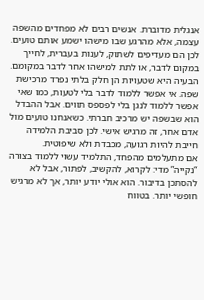אנגלית מדוברת. אנשים רבים לא מפחדים מהשפה עצמה, אלא מהרגע שבו מישהו ישמע אותם טועים. לכן הם מעדיפים לשתוק, לענות בעברית, לחייך במקום לדבר, או לתת למישהו אחר לדבר במקומם.
הבעיה היא שטעויות הן חלק בלתי נפרד מרכישת שפה. אי אפשר ללמוד לדבר בלי לטעות, כמו שאי אפשר ללמוד לנגן בלי לפספס תווים. אבל ההבדל הוא שבשפה יש מרכיב חברתי. כשאנחנו טועים מול אדם אחר, זה מרגיש אישי. לכן סביבת הלמידה חייבת להיות רגועה, מכבדת ולא שיפוטית.
אם מתעלמים מהפחד, התלמיד עשוי ללמוד בצורה “נקייה” מדי: לקרוא, להקשיב, לפתור, אבל לא להסתכן בדיבור. הוא אולי יודע יותר, אך לא מרגיש חופשי יותר. בטווח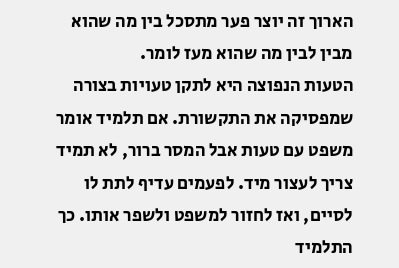הארוך זה יוצר פער מתסכל בין מה שהוא מבין לבין מה שהוא מעז לומר.
הטעות הנפוצה היא לתקן טעויות בצורה שמפסיקה את התקשורת. אם תלמיד אומר משפט עם טעות אבל המסר ברור, לא תמיד צריך לעצור מיד. לפעמים עדיף לתת לו לסיים, ואז לחזור למשפט ולשפר אותו. כך התלמיד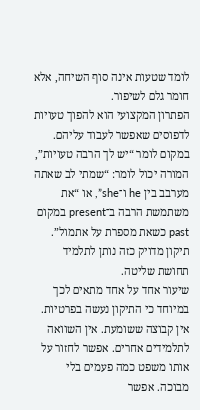לומד שטעות אינה סוף השיחה, אלא חומר גלם לשיפור.
הפתרון המקצועי הוא להפוך טעויות לדפוסים שאפשר לעבוד עליהם. במקום לומר “יש לך הרבה טעויות”, המורה יכול לומר: “שמתי לב שאתה מערבב בין he ו־she”, או “את משתמשת הרבה ב־present במקום past כשאת מספרת על אתמול”. תיקון מדויק כזה נותן לתלמיד תחושת שליטה.
שיעור אחד על אחד מתאים לכך במיוחד כי התיקון נעשה בפרטיות. אין קבוצה ששומעת. אין השוואה לתלמידים אחרים. אפשר לחזור על אותו משפט כמה פעמים בלי מבוכה. אפשר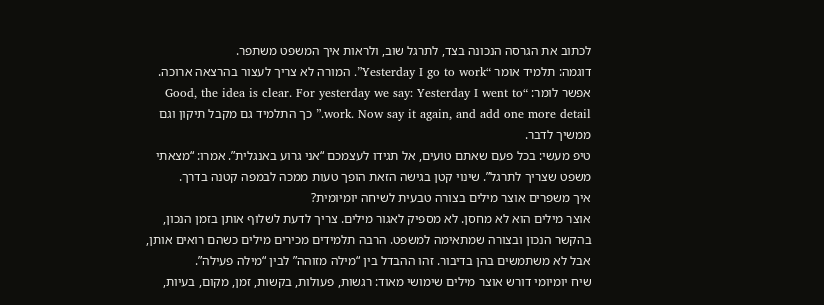לכתוב את הגרסה הנכונה בצד, לתרגל שוב, ולראות איך המשפט משתפר.
דוגמה: תלמיד אומר “Yesterday I go to work”. המורה לא צריך לעצור בהרצאה ארוכה. אפשר לומר: “Good, the idea is clear. For yesterday we say: Yesterday I went to work. Now say it again, and add one more detail.” כך התלמיד גם מקבל תיקון וגם ממשיך לדבר.
טיפ מעשי: בכל פעם שאתם טועים, אל תגידו לעצמכם “אני גרוע באנגלית”. אמרו: “מצאתי משפט שצריך לתרגל”. שינוי קטן בגישה הזאת הופך טעות ממכה לבמפה קטנה בדרך.
איך משפרים אוצר מילים בצורה טבעית לשיחה יומיומית?
אוצר מילים הוא לא מחסן. לא מספיק לאגור מילים. צריך לדעת לשלוף אותן בזמן הנכון, בהקשר הנכון ובצורה שמתאימה למשפט. הרבה תלמידים מכירים מילים כשהם רואים אותן, אבל לא משתמשים בהן בדיבור. זהו ההבדל בין “מילה מזוהה” לבין “מילה פעילה”.
שיח יומיומי דורש אוצר מילים שימושי מאוד: רגשות, פעולות, בקשות, זמן, מקום, בעיות,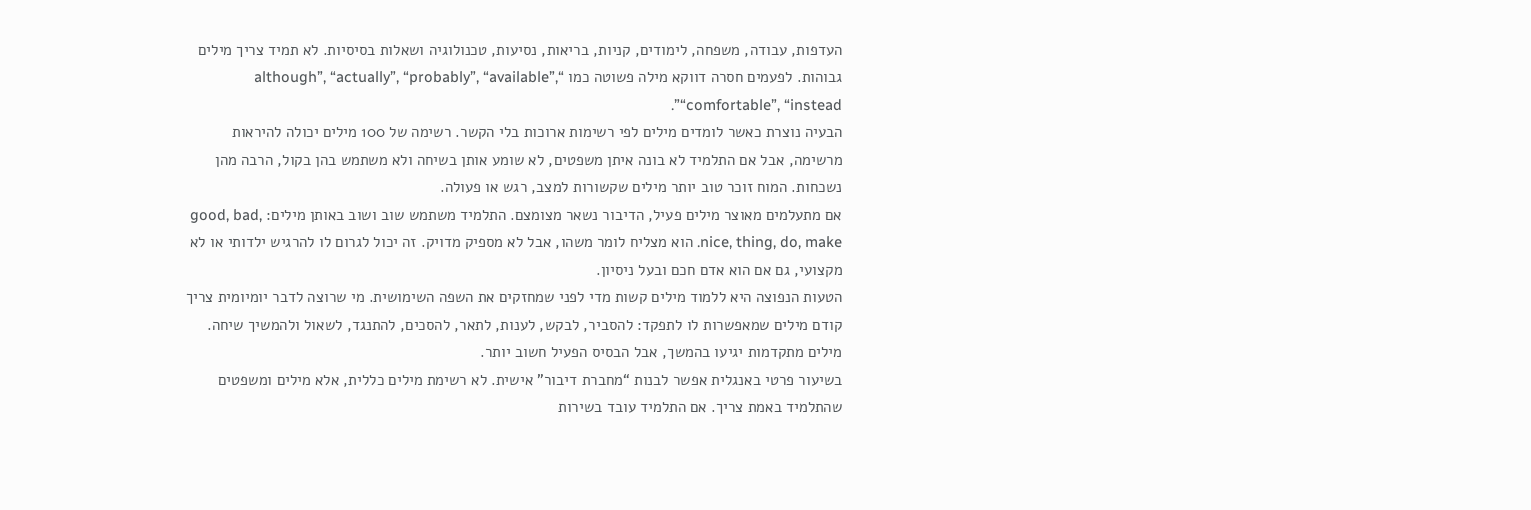העדפות, עבודה, משפחה, לימודים, קניות, בריאות, נסיעות, טכנולוגיה ושאלות בסיסיות. לא תמיד צריך מילים גבוהות. לפעמים חסרה דווקא מילה פשוטה כמו “although”, “actually”, “probably”, “available”, “comfortable”, “instead”.
הבעיה נוצרת כאשר לומדים מילים לפי רשימות ארוכות בלי הקשר. רשימה של 100 מילים יכולה להיראות מרשימה, אבל אם התלמיד לא בונה איתן משפטים, לא שומע אותן בשיחה ולא משתמש בהן בקול, הרבה מהן נשכחות. המוח זוכר טוב יותר מילים שקשורות למצב, רגש או פעולה.
אם מתעלמים מאוצר מילים פעיל, הדיבור נשאר מצומצם. התלמיד משתמש שוב ושוב באותן מילים: good, bad, nice, thing, do, make. הוא מצליח לומר משהו, אבל לא מספיק מדויק. זה יכול לגרום לו להרגיש ילדותי או לא מקצועי, גם אם הוא אדם חכם ובעל ניסיון.
הטעות הנפוצה היא ללמוד מילים קשות מדי לפני שמחזקים את השפה השימושית. מי שרוצה לדבר יומיומית צריך קודם מילים שמאפשרות לו לתפקד: להסביר, לבקש, לענות, לתאר, להסכים, להתנגד, לשאול ולהמשיך שיחה. מילים מתקדמות יגיעו בהמשך, אבל הבסיס הפעיל חשוב יותר.
בשיעור פרטי באנגלית אפשר לבנות “מחברת דיבור” אישית. לא רשימת מילים כללית, אלא מילים ומשפטים שהתלמיד באמת צריך. אם התלמיד עובד בשירות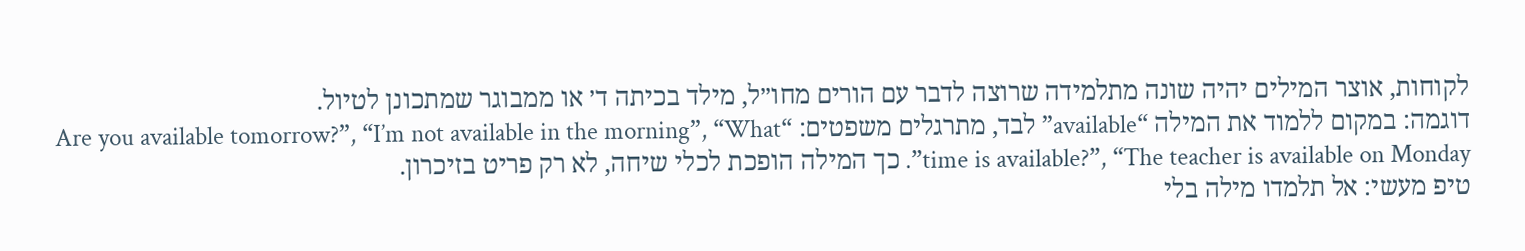לקוחות, אוצר המילים יהיה שונה מתלמידה שרוצה לדבר עם הורים מחו״ל, מילד בכיתה ד׳ או ממבוגר שמתכונן לטיול.
דוגמה: במקום ללמוד את המילה “available” לבד, מתרגלים משפטים: “Are you available tomorrow?”, “I’m not available in the morning”, “What time is available?”, “The teacher is available on Monday”. כך המילה הופכת לכלי שיחה, לא רק פריט בזיכרון.
טיפ מעשי: אל תלמדו מילה בלי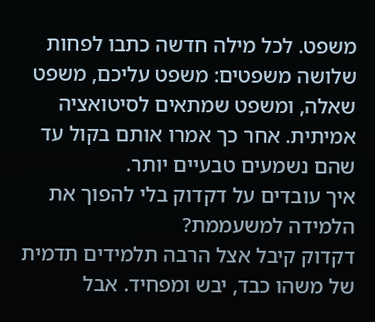משפט. לכל מילה חדשה כתבו לפחות שלושה משפטים: משפט עליכם, משפט שאלה, ומשפט שמתאים לסיטואציה אמיתית. אחר כך אמרו אותם בקול עד שהם נשמעים טבעיים יותר.
איך עובדים על דקדוק בלי להפוך את הלמידה למשעממת?
דקדוק קיבל אצל הרבה תלמידים תדמית של משהו כבד, יבש ומפחיד. אבל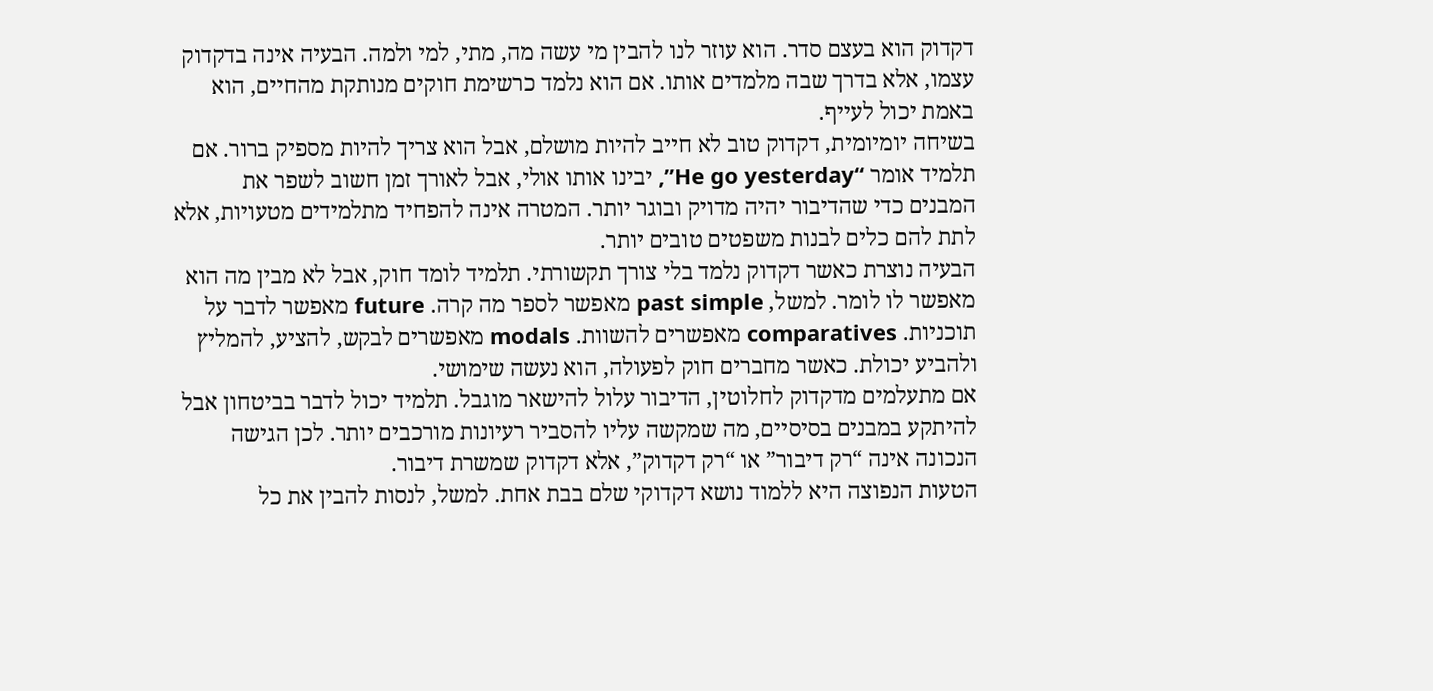דקדוק הוא בעצם סדר. הוא עוזר לנו להבין מי עשה מה, מתי, למי ולמה. הבעיה אינה בדקדוק עצמו, אלא בדרך שבה מלמדים אותו. אם הוא נלמד כרשימת חוקים מנותקת מהחיים, הוא באמת יכול לעייף.
בשיחה יומיומית, דקדוק טוב לא חייב להיות מושלם, אבל הוא צריך להיות מספיק ברור. אם תלמיד אומר “He go yesterday”, יבינו אותו אולי, אבל לאורך זמן חשוב לשפר את המבנים כדי שהדיבור יהיה מדויק ובוגר יותר. המטרה אינה להפחיד מתלמידים מטעויות, אלא לתת להם כלים לבנות משפטים טובים יותר.
הבעיה נוצרת כאשר דקדוק נלמד בלי צורך תקשורתי. תלמיד לומד חוק, אבל לא מבין מה הוא מאפשר לו לומר. למשל, past simple מאפשר לספר מה קרה. future מאפשר לדבר על תוכניות. comparatives מאפשרים להשוות. modals מאפשרים לבקש, להציע, להמליץ ולהביע יכולת. כאשר מחברים חוק לפעולה, הוא נעשה שימושי.
אם מתעלמים מדקדוק לחלוטין, הדיבור עלול להישאר מוגבל. תלמיד יכול לדבר בביטחון אבל להיתקע במבנים בסיסיים, מה שמקשה עליו להסביר רעיונות מורכבים יותר. לכן הגישה הנכונה אינה “רק דיבור” או “רק דקדוק”, אלא דקדוק שמשרת דיבור.
הטעות הנפוצה היא ללמוד נושא דקדוקי שלם בבת אחת. למשל, לנסות להבין את כל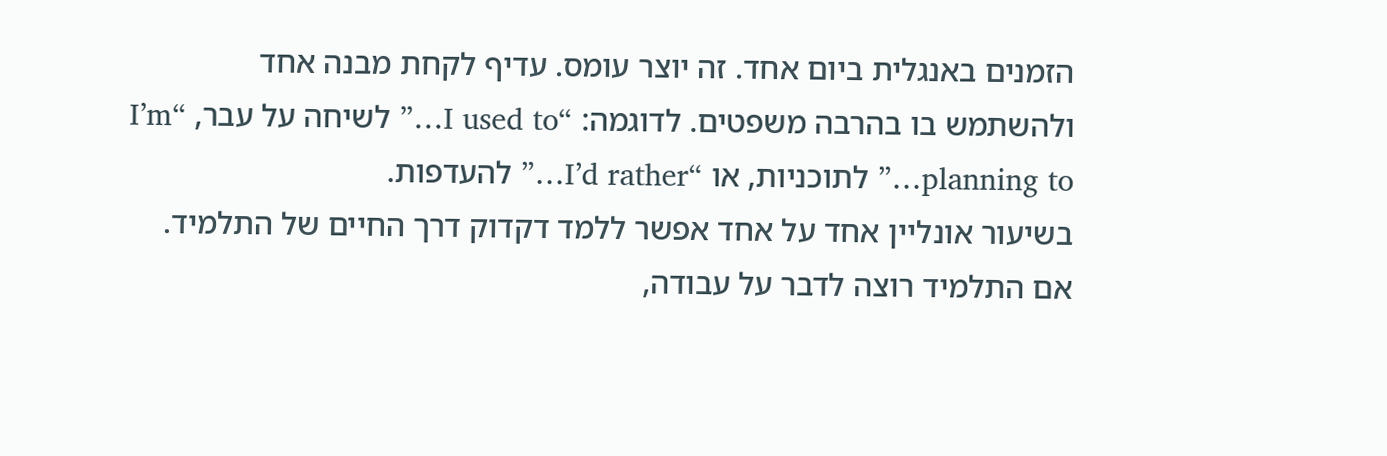הזמנים באנגלית ביום אחד. זה יוצר עומס. עדיף לקחת מבנה אחד ולהשתמש בו בהרבה משפטים. לדוגמה: “I used to…” לשיחה על עבר, “I’m planning to…” לתוכניות, או “I’d rather…” להעדפות.
בשיעור אונליין אחד על אחד אפשר ללמד דקדוק דרך החיים של התלמיד. אם התלמיד רוצה לדבר על עבודה,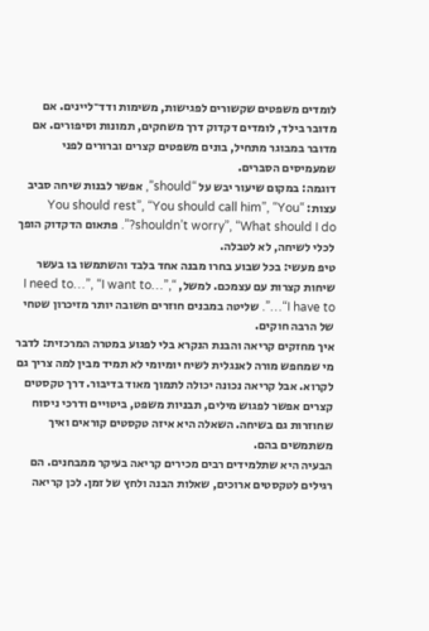לומדים משפטים שקשורים לפגישות, משימות ודד־ליינים. אם מדובר בילד, לומדים דקדוק דרך משחקים, תמונות וסיפורים. אם מדובר במבוגר מתחיל, בונים משפטים קצרים וברורים לפני שמעמיסים הסברים.
דוגמה: במקום שיעור יבש על “should”, אפשר לבנות שיחה סביב עצות: “You should rest”, “You should call him”, “You shouldn’t worry”, “What should I do?”. פתאום הדקדוק הופך לכלי לשיחה, לא לטבלה.
טיפ מעשי: בכל שבוע בחרו מבנה אחד בלבד והשתמשו בו בעשר שיחות קצרות עם עצמכם. למשל, “I need to…”, “I want to…”, “I have to…”. שליטה במבנים חוזרים חשובה יותר מזיכרון שטחי של הרבה חוקים.
איך מחזקים קריאה והבנת הנקרא בלי לפגוע במטרה המרכזית: לדבר
מי שמחפש מורה לאנגלית לשיח יומיומי לא תמיד מבין למה צריך גם לקרוא. אבל קריאה נכונה יכולה לתמוך מאוד בדיבור. דרך טקסטים קצרים אפשר לפגוש מילים, תבניות משפט, ביטויים ודרכי ניסוח שחוזרות גם בשיחה. השאלה היא איזה טקסטים קוראים ואיך משתמשים בהם.
הבעיה היא שתלמידים רבים מכירים קריאה בעיקר ממבחנים. הם רגילים לטקסטים ארוכים, שאלות הבנה ולחץ של זמן. לכן קריאה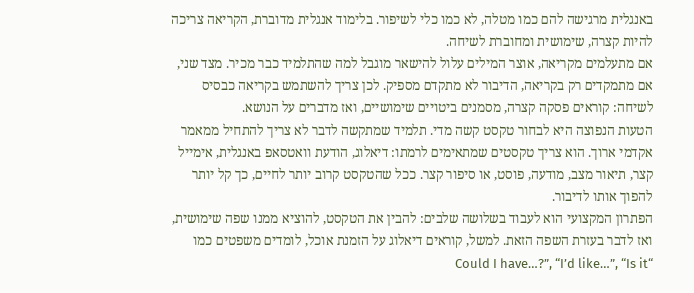באנגלית מרגישה להם כמו מטלה, לא כמו כלי לשיפור. בלימוד אנגלית מדוברת, הקריאה צריכה להיות קצרה, שימושית ומחוברת לשיחה.
אם מתעלמים מקריאה, אוצר המילים עלול להישאר מוגבל למה שהתלמיד כבר מכיר. מצד שני, אם מתמקדים רק בקריאה, הדיבור לא מתקדם מספיק. לכן צריך להשתמש בקריאה כבסיס לשיחה: קוראים פסקה קצרה, מסמנים ביטויים שימושיים, ואז מדברים על הנושא.
הטעות הנפוצה היא לבחור טקסט קשה מדי. תלמיד שמתקשה לדבר לא צריך להתחיל ממאמר אקדמי ארוך. הוא צריך טקסטים שמתאימים לרמתו: דיאלוג, הודעת וואטסאפ באנגלית, אימייל קצר, תיאור מצב, מודעה, פוסט, או סיפור קצר. ככל שהטקסט קרוב יותר לחיים, כך קל יותר להפוך אותו לדיבור.
הפתרון המקצועי הוא לעבוד בשלושה שלבים: להבין את הטקסט, להוציא ממנו שפה שימושית, ואז לדבר בעזרת השפה הזאת. למשל, קוראים דיאלוג על הזמנת אוכל, לומדים משפטים כמו “Could I have…?”, “I’d like…”, “Is it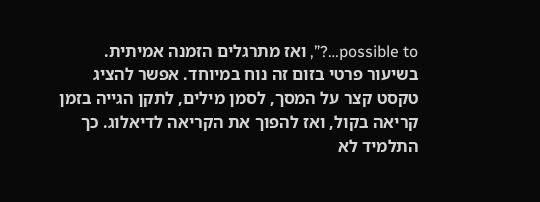possible to…?”, ואז מתרגלים הזמנה אמיתית.
בשיעור פרטי בזום זה נוח במיוחד. אפשר להציג טקסט קצר על המסך, לסמן מילים, לתקן הגייה בזמן קריאה בקול, ואז להפוך את הקריאה לדיאלוג. כך התלמיד לא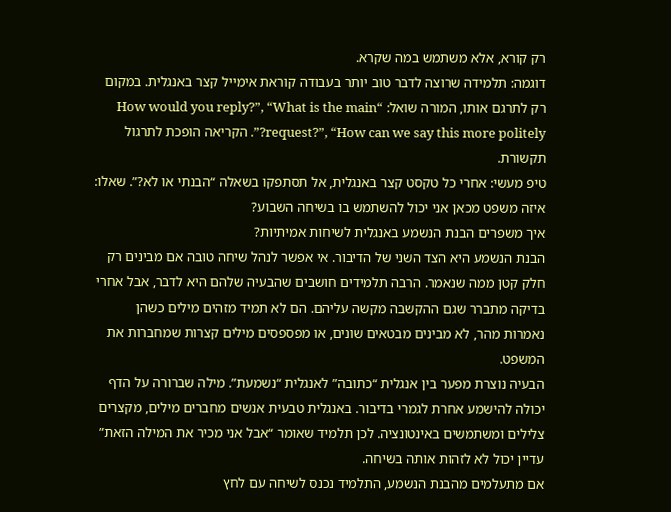רק קורא, אלא משתמש במה שקרא.
דוגמה: תלמידה שרוצה לדבר טוב יותר בעבודה קוראת אימייל קצר באנגלית. במקום רק לתרגם אותו, המורה שואל: “How would you reply?”, “What is the main request?”, “How can we say this more politely?”. הקריאה הופכת לתרגול תקשורת.
טיפ מעשי: אחרי כל טקסט קצר באנגלית, אל תסתפקו בשאלה “הבנתי או לא?”. שאלו: איזה משפט מכאן אני יכול להשתמש בו בשיחה השבוע?
איך משפרים הבנת הנשמע באנגלית לשיחות אמיתיות?
הבנת הנשמע היא הצד השני של הדיבור. אי אפשר לנהל שיחה טובה אם מבינים רק חלק קטן ממה שנאמר. הרבה תלמידים חושבים שהבעיה שלהם היא לדבר, אבל אחרי בדיקה מתברר שגם ההקשבה מקשה עליהם. הם לא תמיד מזהים מילים כשהן נאמרות מהר, לא מבינים מבטאים שונים, או מפספסים מילים קצרות שמחברות את המשפט.
הבעיה נוצרת מפער בין אנגלית “כתובה” לאנגלית “נשמעת”. מילה שברורה על הדף יכולה להישמע אחרת לגמרי בדיבור. באנגלית טבעית אנשים מחברים מילים, מקצרים צלילים ומשתמשים באינטונציה. לכן תלמיד שאומר “אבל אני מכיר את המילה הזאת” עדיין יכול לא לזהות אותה בשיחה.
אם מתעלמים מהבנת הנשמע, התלמיד נכנס לשיחה עם לחץ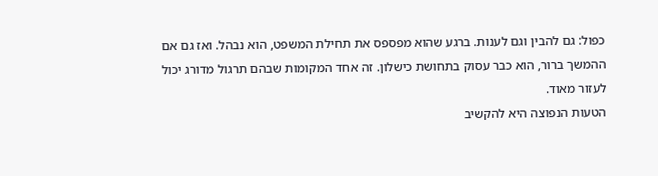כפול: גם להבין וגם לענות. ברגע שהוא מפספס את תחילת המשפט, הוא נבהל. ואז גם אם ההמשך ברור, הוא כבר עסוק בתחושת כישלון. זה אחד המקומות שבהם תרגול מדורג יכול לעזור מאוד.
הטעות הנפוצה היא להקשיב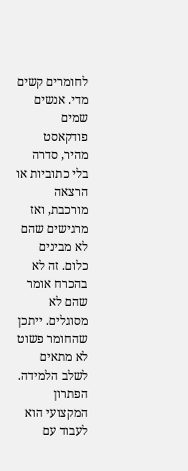לחומרים קשים מדי. אנשים שמים פודקאסט מהיר, סדרה בלי כתוביות או הרצאה מורכבת, ואז מרגישים שהם לא מבינים כלום. זה לא בהכרח אומר שהם לא מסוגלים. ייתכן שהחומר פשוט לא מתאים לשלב הלמידה.
הפתרון המקצועי הוא לעבוד עם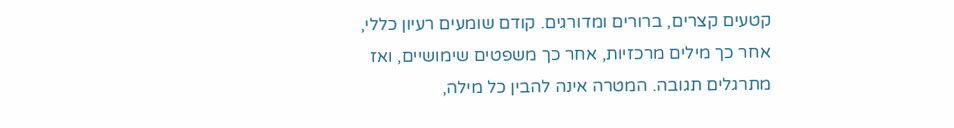קטעים קצרים, ברורים ומדורגים. קודם שומעים רעיון כללי, אחר כך מילים מרכזיות, אחר כך משפטים שימושיים, ואז מתרגלים תגובה. המטרה אינה להבין כל מילה,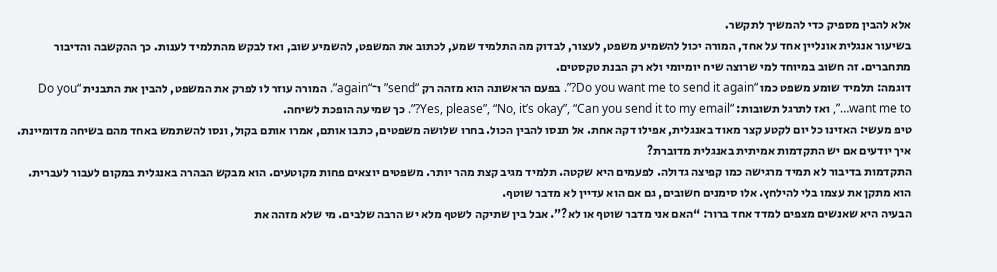אלא להבין מספיק כדי להמשיך לתקשר.
בשיעור אנגלית אונליין אחד על אחד, המורה יכול להשמיע משפט, לעצור, לבדוק מה התלמיד שמע, לכתוב את המשפט, להשמיע שוב, ואז לבקש מהתלמיד לענות. כך ההקשבה והדיבור מתחברים. זה חשוב במיוחד למי שרוצה שיח יומיומי ולא רק הבנת טקסטים.
דוגמה: תלמיד שומע משפט כמו “Do you want me to send it again?”. בפעם הראשונה הוא מזהה רק “send” ו־“again”. המורה עוזר לו לפרק את המשפט, להבין את התבנית “Do you want me to…”, ואז לתרגל תשובות: “Yes, please”, “No, it’s okay”, “Can you send it to my email?”. כך שמיעה הופכת לשיחה.
טיפ מעשי: האזינו כל יום לקטע קצר מאוד באנגלית, אפילו דקה אחת. אל תנסו להבין הכול. בחרו שלושה משפטים, כתבו אותם, אמרו אותם בקול, ונסו להשתמש באחד מהם בשיחה מדומיינת.
איך יודעים אם יש התקדמות אמיתית באנגלית מדוברת?
התקדמות בדיבור לא תמיד מרגישה כמו קפיצה גדולה. לפעמים היא שקטה. תלמיד מגיב קצת מהר יותר. משפטים יוצאים פחות מקוטעים. הוא מבקש הבהרה באנגלית במקום לעבור לעברית. הוא מתקן את עצמו בלי להילחץ. אלו סימנים חשובים, גם אם הוא עדיין לא מדבר שוטף.
הבעיה היא שאנשים מצפים למדד אחד ברור: “האם אני מדבר שוטף או לא?”. אבל בין שתיקה לשטף מלא יש הרבה שלבים. מי שלא מזהה את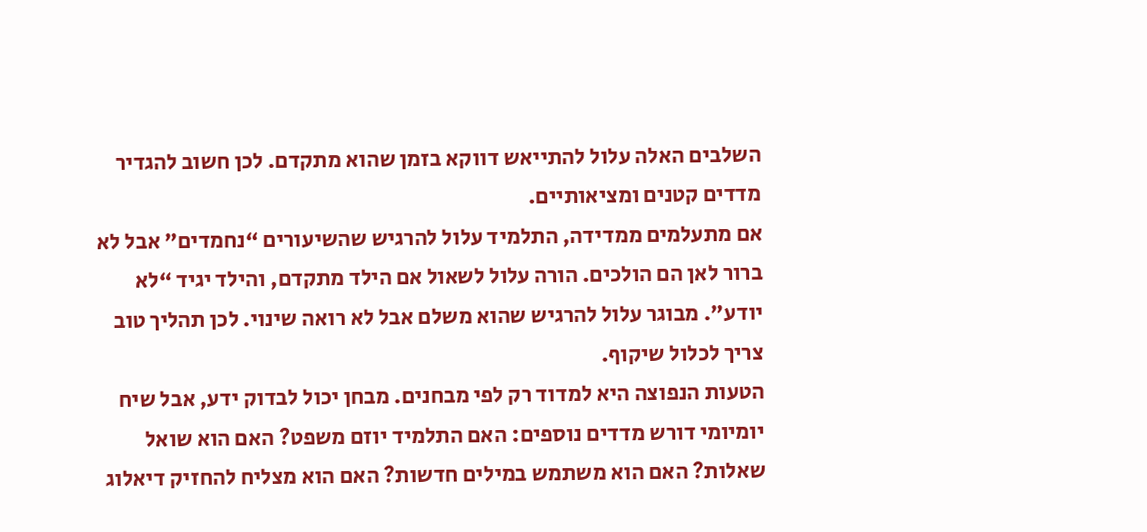השלבים האלה עלול להתייאש דווקא בזמן שהוא מתקדם. לכן חשוב להגדיר מדדים קטנים ומציאותיים.
אם מתעלמים ממדידה, התלמיד עלול להרגיש שהשיעורים “נחמדים” אבל לא ברור לאן הם הולכים. הורה עלול לשאול אם הילד מתקדם, והילד יגיד “לא יודע”. מבוגר עלול להרגיש שהוא משלם אבל לא רואה שינוי. לכן תהליך טוב צריך לכלול שיקוף.
הטעות הנפוצה היא למדוד רק לפי מבחנים. מבחן יכול לבדוק ידע, אבל שיח יומיומי דורש מדדים נוספים: האם התלמיד יוזם משפט? האם הוא שואל שאלות? האם הוא משתמש במילים חדשות? האם הוא מצליח להחזיק דיאלוג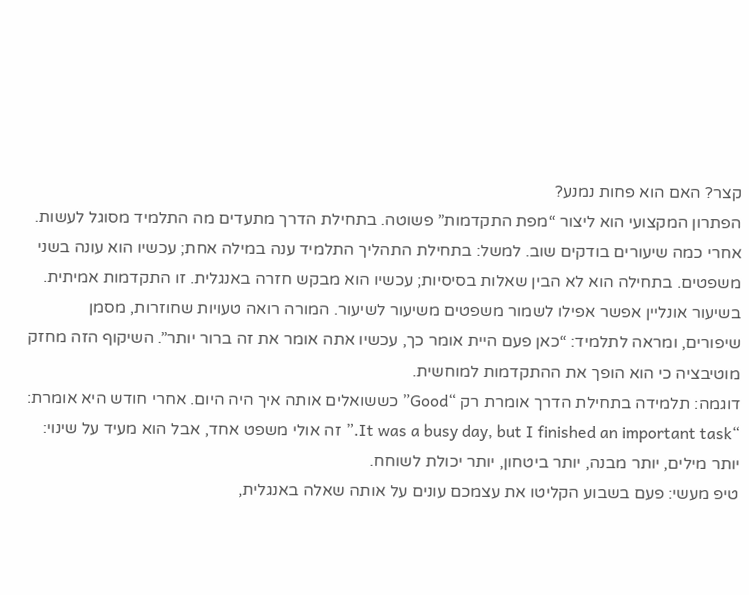קצר? האם הוא פחות נמנע?
הפתרון המקצועי הוא ליצור “מפת התקדמות” פשוטה. בתחילת הדרך מתעדים מה התלמיד מסוגל לעשות. אחרי כמה שיעורים בודקים שוב. למשל: בתחילת התהליך התלמיד ענה במילה אחת; עכשיו הוא עונה בשני משפטים. בתחילה הוא לא הבין שאלות בסיסיות; עכשיו הוא מבקש חזרה באנגלית. זו התקדמות אמיתית.
בשיעור אונליין אפשר אפילו לשמור משפטים משיעור לשיעור. המורה רואה טעויות שחוזרות, מסמן שיפורים, ומראה לתלמיד: “כאן פעם היית אומר כך, עכשיו אתה אומר את זה ברור יותר”. השיקוף הזה מחזק מוטיבציה כי הוא הופך את ההתקדמות למוחשית.
דוגמה: תלמידה בתחילת הדרך אומרת רק “Good” כששואלים אותה איך היה היום. אחרי חודש היא אומרת: “It was a busy day, but I finished an important task.” זה אולי משפט אחד, אבל הוא מעיד על שינוי: יותר מילים, יותר מבנה, יותר ביטחון, יותר יכולת לשוחח.
טיפ מעשי: פעם בשבוע הקליטו את עצמכם עונים על אותה שאלה באנגלית,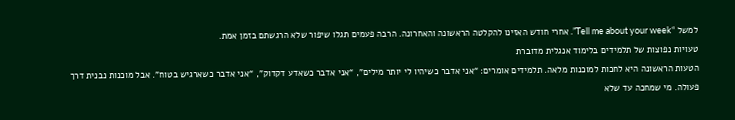למשל “Tell me about your week”. אחרי חודש האזינו להקלטה הראשונה והאחרונה. הרבה פעמים תגלו שיפור שלא הרגשתם בזמן אמת.
טעויות נפוצות של תלמידים בלימוד אנגלית מדוברת
הטעות הראשונה היא לחכות למוכנות מלאה. תלמידים אומרים: “אני אדבר כשיהיו לי יותר מילים”, “אני אדבר כשאדע דקדוק”, “אני אדבר כשארגיש בטוח”. אבל מוכנות נבנית דרך פעולה. מי שמחכה עד שלא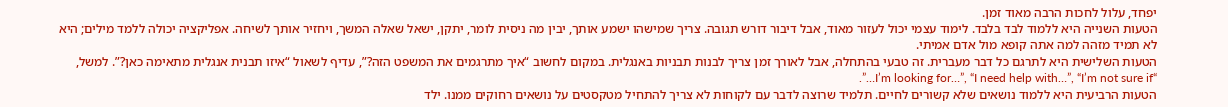יפחד, עלול לחכות הרבה מאוד זמן.
הטעות השנייה היא ללמוד לבד בלבד. לימוד עצמי יכול לעזור מאוד, אבל דיבור דורש תגובה. צריך שמישהו ישמע אותך, יבין מה ניסית לומר, יתקן, ישאל שאלה המשך, ויחזיר אותך לשיחה. אפליקציה יכולה ללמד מילים; היא לא תמיד מזהה למה אתה קופא מול אדם אמיתי.
הטעות השלישית היא לתרגם כל דבר מעברית. זה טבעי בהתחלה, אבל לאורך זמן צריך לבנות תבניות באנגלית. במקום לחשוב “איך מתרגמים את המשפט הזה?”, עדיף לשאול “איזו תבנית אנגלית מתאימה כאן?”. למשל, “I’m looking for…”, “I need help with…”, “I’m not sure if…”.
הטעות הרביעית היא ללמוד נושאים שלא קשורים לחיים. תלמיד שרוצה לדבר עם לקוחות לא צריך להתחיל מטקסטים על נושאים רחוקים ממנו. ילד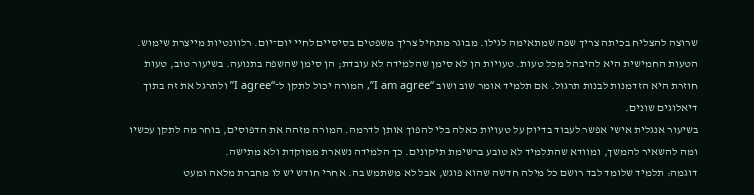שרוצה להצליח בכיתה צריך שפה שמתאימה לגילו. מבוגר מתחיל צריך משפטים בסיסיים לחיי יום־יום. רלוונטיות מייצרת שימוש.
הטעות החמישית היא להיבהל מכל טעות. טעויות הן לא סימן שהלמידה לא עובדת; הן סימן שהשפה בתנועה. בשיעור טוב, טעות חוזרת היא הזדמנות לבנות תרגול. אם תלמיד אומר שוב ושוב “I am agree”, המורה יכול לתקן ל־“I agree” ולתרגל את זה בתוך דיאלוגים שונים.
בשיעור אנגלית אישי אפשר לעבוד בדיוק על טעויות כאלה בלי להפוך אותן לדרמה. המורה מזהה את הדפוסים, בוחר מה לתקן עכשיו ומה להשאיר להמשך, ומוודא שהתלמיד לא טובע ברשימת תיקונים. כך הלמידה נשארת ממוקדת ולא מתישה.
דוגמה: תלמיד שלומד לבד רושם כל מילה חדשה שהוא פוגש, אבל לא משתמש בה. אחרי חודש יש לו מחברת מלאה ומעט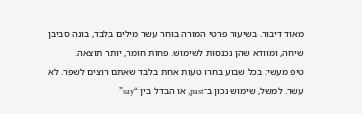מאוד דיבור. בשיעור פרטי המורה בוחר עשר מילים בלבד, בונה סביבן שיחה, ומוודא שהן נכנסות לשימוש. פחות חומר, יותר תוצאה.
טיפ מעשי: בכל שבוע בחרו טעות אחת בלבד שאתם רוצים לשפר. לא עשר. למשל, שימוש נכון ב־past, או הבדל בין “say”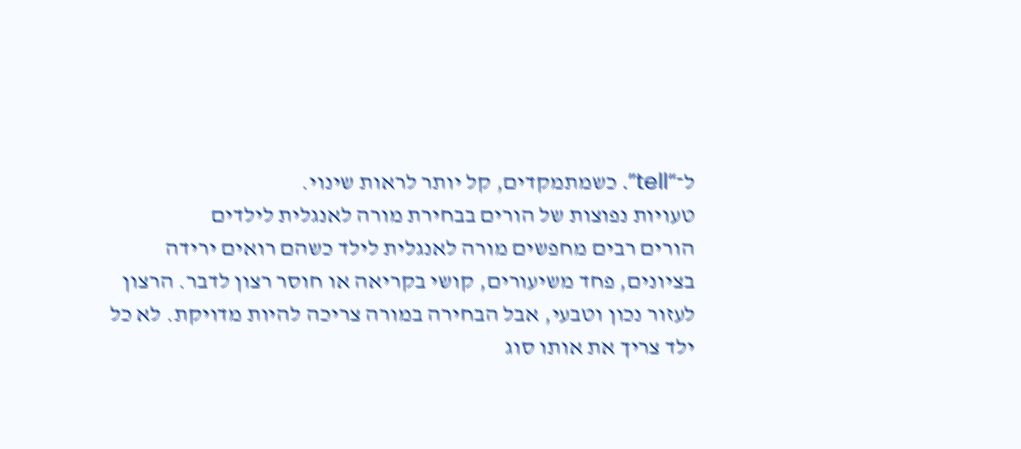ל־“tell”. כשמתמקדים, קל יותר לראות שינוי.
טעויות נפוצות של הורים בבחירת מורה לאנגלית לילדים
הורים רבים מחפשים מורה לאנגלית לילד כשהם רואים ירידה בציונים, פחד משיעורים, קושי בקריאה או חוסר רצון לדבר. הרצון לעזור נכון וטבעי, אבל הבחירה במורה צריכה להיות מדויקת. לא כל ילד צריך את אותו סוג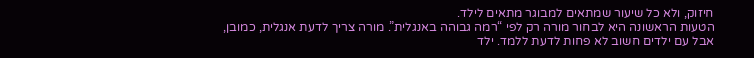חיזוק, ולא כל שיעור שמתאים למבוגר מתאים לילד.
הטעות הראשונה היא לבחור מורה רק לפי “רמה גבוהה באנגלית”. מורה צריך לדעת אנגלית, כמובן, אבל עם ילדים חשוב לא פחות לדעת ללמד. ילד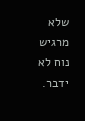שלא מרגיש נוח לא ידבר.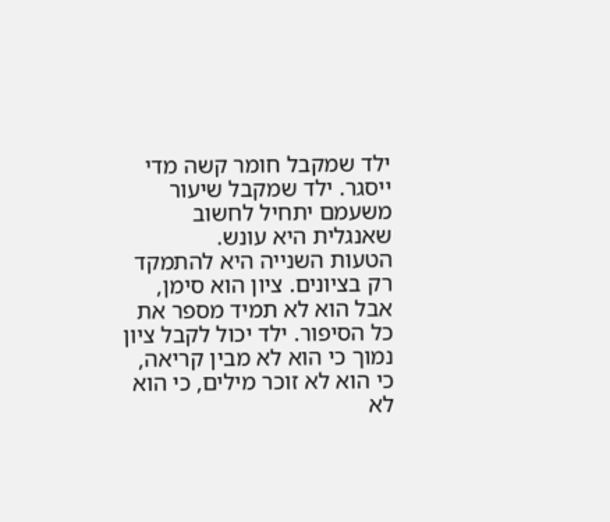ילד שמקבל חומר קשה מדי ייסגר. ילד שמקבל שיעור משעמם יתחיל לחשוב שאנגלית היא עונש.
הטעות השנייה היא להתמקד רק בציונים. ציון הוא סימן, אבל הוא לא תמיד מספר את כל הסיפור. ילד יכול לקבל ציון נמוך כי הוא לא מבין קריאה, כי הוא לא זוכר מילים, כי הוא לא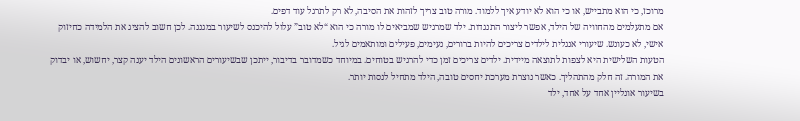מרוכז, כי הוא מתבייש, או כי הוא לא יודע איך ללמוד. מורה טוב צריך לזהות את הסיבה, לא רק לתרגל עוד דפים.
אם מתעלמים מהחוויה של הילד, אפשר ליצור התנגדות. ילד שמרגיש שמביאים לו מורה כי הוא “לא טוב” עלול להיכנס לשיעור במגננה. לכן חשוב להציג את הלמידה כחיזוק אישי, לא כעונש. שיעורי אנגלית לילדים צריכים להיות ברורים, נעימים, פעילים ומותאמים לגיל.
הטעות השלישית היא לצפות לתוצאה מיידית. ילדים צריכים זמן כדי להרגיש בטוחים. במיוחד כשמדובר בדיבור, ייתכן שבשיעורים הראשונים הילד יענה קצר, יחשוש, או יבדוק את המורה. זה חלק מהתהליך. כאשר נוצרת מערכת יחסים טובה, הילד מתחיל לנסות יותר.
בשיעור אונליין אחד על אחד, ילד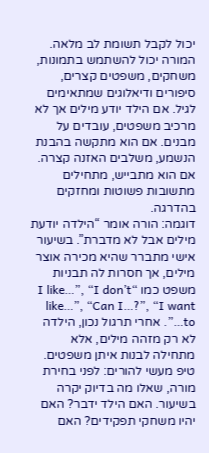יכול לקבל תשומת לב מלאה. המורה יכול להשתמש בתמונות, משחקים, משפטים קצרים, סיפורים ודיאלוגים שמתאימים לגיל. אם הילד יודע מילים אך לא מרכיב משפטים, עובדים על מבנים. אם הוא מתקשה בהבנת הנשמע, משלבים האזנה קצרה. אם הוא מתבייש, מתחילים מתשובות פשוטות ומחזקים בהדרגה.
דוגמה: הורה אומר “הילדה יודעת מילים אבל לא מדברת”. בשיעור אישי מתברר שהיא מכירה אוצר מילים, אך חסרות לה תבניות משפט כמו “I like…”, “I don’t like…”, “Can I…?”, “I want to…”. אחרי תרגול נכון, הילדה לא רק מזהה מילים, אלא מתחילה לבנות איתן משפטים.
טיפ מעשי להורים: לפני בחירת מורה, שאלו מה בדיוק יקרה בשיעור. האם הילד ידבר? האם יהיו משחקי תפקידים? האם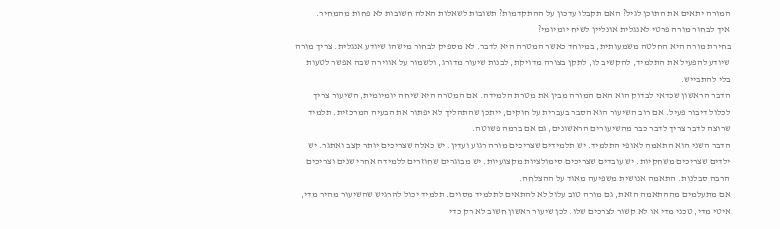המורה יתאים את התוכן לגיל? האם תקבלו עדכון על ההתקדמות? תשובות לשאלות האלה חשובות לא פחות מהמחיר.
איך לבחור מורה פרטי לאנגלית אונליין לשיח יומיומי?
בחירת מורה היא החלטה משמעותית, במיוחד כאשר המטרה היא לדבר. לא מספיק לבחור מישהו שיודע אנגלית. צריך מורה שיודע להפעיל את התלמיד, להקשיב לו, לתקן בצורה מדויקת, לבנות שיעור מדורג, ולשמור על אווירה שבה אפשר לטעות בלי להתבייש.
הדבר הראשון שכדאי לבדוק הוא האם המורה מבין את מטרת הלמידה. אם המטרה היא שיחה יומיומית, השיעור צריך לכלול דיבור פעיל. אם רוב השיעור הוא הסבר בעברית על חוקים, ייתכן שהתהליך לא יפתור את הבעיה המרכזית. תלמיד שרוצה לדבר צריך לדבר כבר מהשיעורים הראשונים, גם אם ברמה פשוטה.
הדבר השני הוא התאמה לאופי התלמיד. יש תלמידים שצריכים מורה רגוע ועדין. יש כאלה שצריכים יותר קצב ואתגר. יש ילדים שצריכים משחקיות. יש עובדים שצריכים סימולציות מקצועיות. יש מבוגרים שחוזרים ללמידה אחרי שנים וצריכים הרבה סבלנות. התאמה אנושית משפיעה מאוד על ההצלחה.
אם מתעלמים מההתאמה הזאת, גם מורה טוב עלול לא להתאים לתלמיד מסוים. תלמיד יכול להרגיש שהשיעור מהיר מדי, איטי מדי, טכני מדי או לא קשור לצרכים שלו. לכן שיעור ראשון חשוב לא רק כדי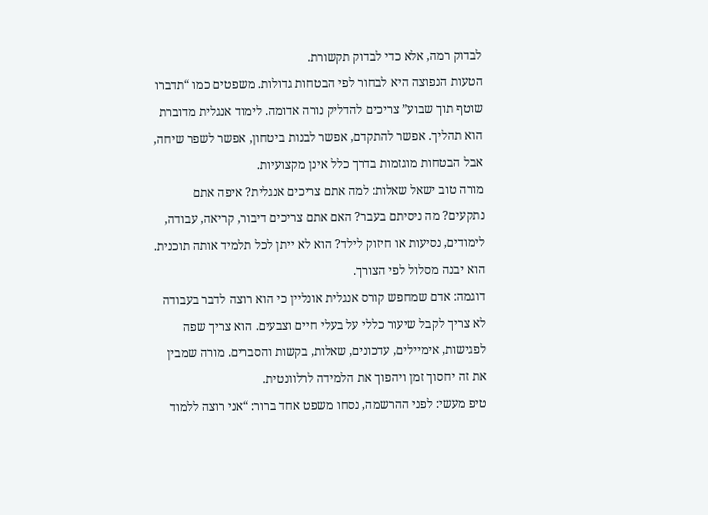לבדוק רמה, אלא כדי לבדוק תקשורת.
הטעות הנפוצה היא לבחור לפי הבטחות גדולות. משפטים כמו “תדברו שוטף תוך שבוע” צריכים להדליק נורה אדומה. לימוד אנגלית מדוברת הוא תהליך. אפשר להתקדם, אפשר לבנות ביטחון, אפשר לשפר שיחה, אבל הבטחות מוגזמות בדרך כלל אינן מקצועיות.
מורה טוב ישאל שאלות: למה אתם צריכים אנגלית? איפה אתם נתקעים? מה ניסיתם בעבר? האם אתם צריכים דיבור, קריאה, עבודה, לימודים, נסיעות או חיזוק לילד? הוא לא ייתן לכל תלמיד אותה תוכנית. הוא יבנה מסלול לפי הצורך.
דוגמה: אדם שמחפש קורס אנגלית אונליין כי הוא רוצה לדבר בעבודה לא צריך לקבל שיעור כללי על בעלי חיים וצבעים. הוא צריך שפה לפגישות, אימיילים, עדכונים, שאלות, בקשות והסברים. מורה שמבין את זה יחסוך זמן ויהפוך את הלמידה לרלוונטית.
טיפ מעשי: לפני ההרשמה, נסחו משפט אחד ברור: “אני רוצה ללמוד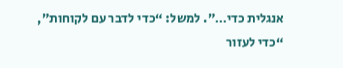אנגלית כדי…”. למשל: “כדי לדבר עם לקוחות”, “כדי לעזור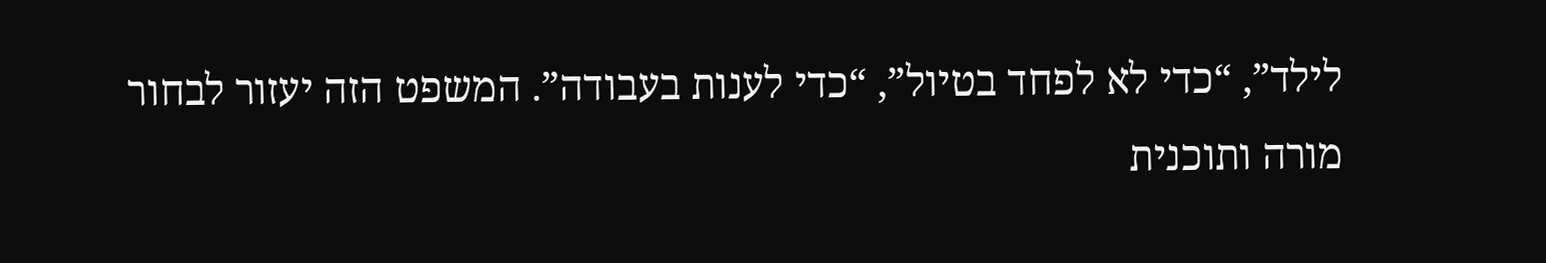לילד”, “כדי לא לפחד בטיול”, “כדי לענות בעבודה”. המשפט הזה יעזור לבחור מורה ותוכנית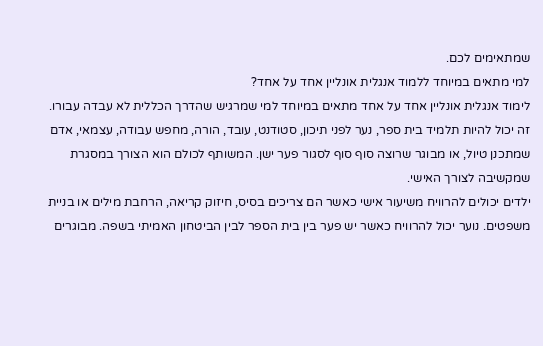שמתאימים לכם.
למי מתאים במיוחד ללמוד אנגלית אונליין אחד על אחד?
לימוד אנגלית אונליין אחד על אחד מתאים במיוחד למי שמרגיש שהדרך הכללית לא עבדה עבורו. זה יכול להיות תלמיד בית ספר, נער לפני תיכון, סטודנט, עובד, הורה, מחפש עבודה, עצמאי, אדם שמתכנן טיול, או מבוגר שרוצה סוף סוף לסגור פער ישן. המשותף לכולם הוא הצורך במסגרת שמקשיבה לצורך האישי.
ילדים יכולים להרוויח משיעור אישי כאשר הם צריכים בסיס, חיזוק קריאה, הרחבת מילים או בניית משפטים. נוער יכול להרוויח כאשר יש פער בין בית הספר לבין הביטחון האמיתי בשפה. מבוגרים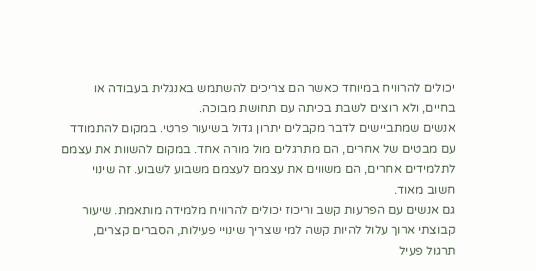יכולים להרוויח במיוחד כאשר הם צריכים להשתמש באנגלית בעבודה או בחיים, ולא רוצים לשבת בכיתה עם תחושת מבוכה.
אנשים שמתביישים לדבר מקבלים יתרון גדול בשיעור פרטי. במקום להתמודד עם מבטים של אחרים, הם מתרגלים מול מורה אחד. במקום להשוות את עצמם לתלמידים אחרים, הם משווים את עצמם לעצמם משבוע לשבוע. זה שינוי חשוב מאוד.
גם אנשים עם הפרעות קשב וריכוז יכולים להרוויח מלמידה מותאמת. שיעור קבוצתי ארוך עלול להיות קשה למי שצריך שינויי פעילות, הסברים קצרים, תרגול פעיל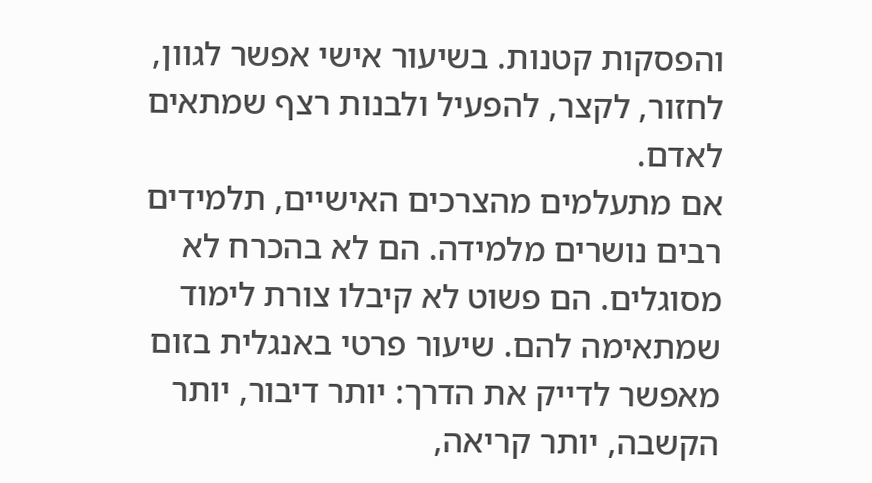והפסקות קטנות. בשיעור אישי אפשר לגוון, לחזור, לקצר, להפעיל ולבנות רצף שמתאים לאדם.
אם מתעלמים מהצרכים האישיים, תלמידים רבים נושרים מלמידה. הם לא בהכרח לא מסוגלים. הם פשוט לא קיבלו צורת לימוד שמתאימה להם. שיעור פרטי באנגלית בזום מאפשר לדייק את הדרך: יותר דיבור, יותר הקשבה, יותר קריאה,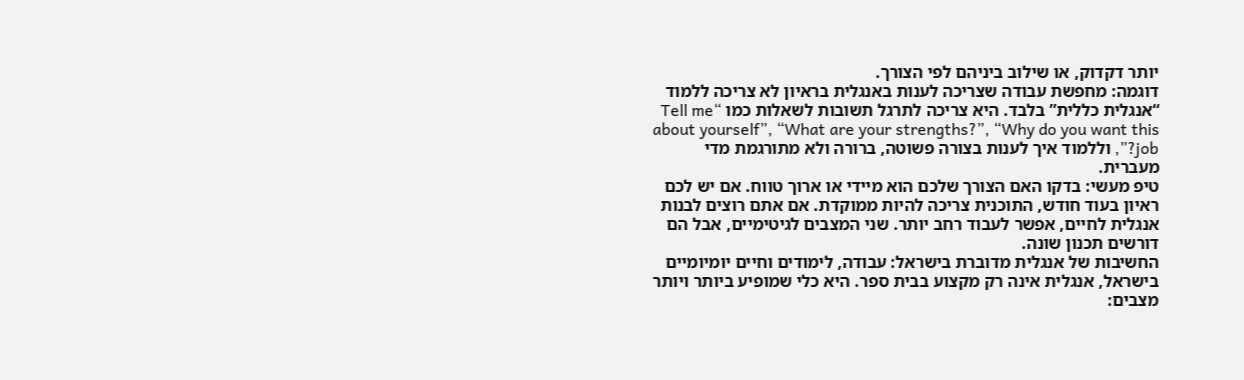יותר דקדוק, או שילוב ביניהם לפי הצורך.
דוגמה: מחפשת עבודה שצריכה לענות באנגלית בראיון לא צריכה ללמוד “אנגלית כללית” בלבד. היא צריכה לתרגל תשובות לשאלות כמו “Tell me about yourself”, “What are your strengths?”, “Why do you want this job?”, וללמוד איך לענות בצורה פשוטה, ברורה ולא מתורגמת מדי מעברית.
טיפ מעשי: בדקו האם הצורך שלכם הוא מיידי או ארוך טווח. אם יש לכם ראיון בעוד חודש, התוכנית צריכה להיות ממוקדת. אם אתם רוצים לבנות אנגלית לחיים, אפשר לעבוד רחב יותר. שני המצבים לגיטימיים, אבל הם דורשים תכנון שונה.
החשיבות של אנגלית מדוברת בישראל: עבודה, לימודים וחיים יומיומיים
בישראל, אנגלית אינה רק מקצוע בבית ספר. היא כלי שמופיע ביותר ויותר מצבים: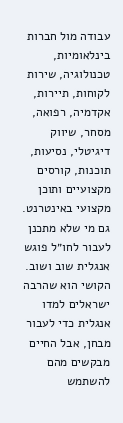עבודה מול חברות בינלאומיות, טכנולוגיה, שירות לקוחות, תיירות, אקדמיה, רפואה, מסחר, שיווק דיגיטלי, נסיעות, תוכנות, קורסים מקצועיים ותוכן מקצועי באינטרנט. גם מי שלא מתכנן לעבור לחו״ל פוגש אנגלית שוב ושוב.
הקושי הוא שהרבה ישראלים למדו אנגלית כדי לעבור מבחן, אבל החיים מבקשים מהם להשתמש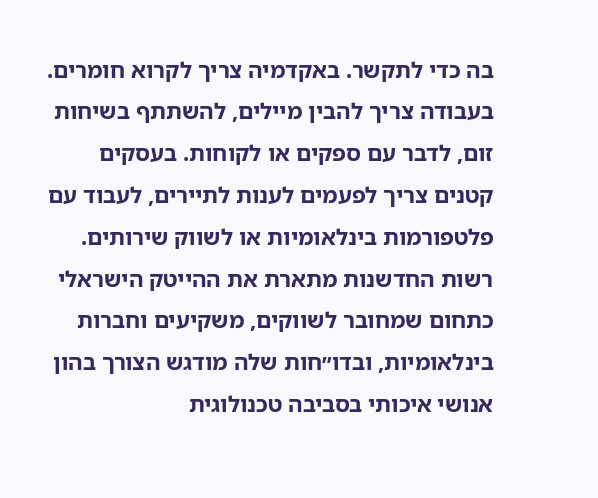בה כדי לתקשר. באקדמיה צריך לקרוא חומרים. בעבודה צריך להבין מיילים, להשתתף בשיחות זום, לדבר עם ספקים או לקוחות. בעסקים קטנים צריך לפעמים לענות לתיירים, לעבוד עם פלטפורמות בינלאומיות או לשווק שירותים.
רשות החדשנות מתארת את ההייטק הישראלי כתחום שמחובר לשווקים, משקיעים וחברות בינלאומיות, ובדו״חות שלה מודגש הצורך בהון אנושי איכותי בסביבה טכנולוגית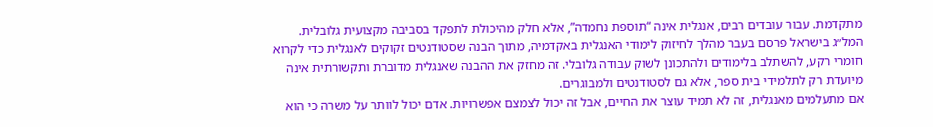מתקדמת. עבור עובדים רבים, אנגלית אינה “תוספת נחמדה”, אלא חלק מהיכולת לתפקד בסביבה מקצועית גלובלית.
המל״ג בישראל פרסם בעבר מהלך לחיזוק לימודי האנגלית באקדמיה, מתוך הבנה שסטודנטים זקוקים לאנגלית כדי לקרוא חומרי רקע, להשתלב בלימודים ולהתכונן לשוק עבודה גלובלי. זה מחזק את ההבנה שאנגלית מדוברת ותקשורתית אינה מיועדת רק לתלמידי בית ספר, אלא גם לסטודנטים ולמבוגרים.
אם מתעלמים מאנגלית, זה לא תמיד עוצר את החיים, אבל זה יכול לצמצם אפשרויות. אדם יכול לוותר על משרה כי הוא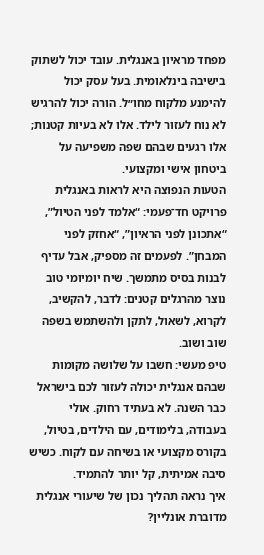מפחד מראיון באנגלית. עובד יכול לשתוק בישיבה בינלאומית. בעל עסק יכול להימנע מלקוח מחו״ל. הורה יכול להרגיש לא נוח לעזור לילד. אלו לא בעיות קטנות; אלו רגעים שבהם שפה משפיעה על ביטחון אישי ומקצועי.
הטעות הנפוצה היא לראות באנגלית פרויקט חד־פעמי: “אלמד לפני הטיול”, “אתכונן לפני הראיון”, “אחזק לפני המבחן”. לפעמים זה מספיק, אבל עדיף לבנות בסיס מתמשך. שיח יומיומי טוב נוצר מהרגלים קטנים: לדבר, להקשיב, לקרוא, לשאול, לתקן ולהשתמש בשפה שוב ושוב.
טיפ מעשי: חשבו על שלושה מקומות שבהם אנגלית יכולה לעזור לכם בישראל כבר השנה. לא בעתיד רחוק. אולי בעבודה, בלימודים, עם הילדים, בטיול, בקורס מקצועי או בשיחה עם לקוח. כשיש סיבה אמיתית, קל יותר להתמיד.
איך נראה תהליך נכון של שיעורי אנגלית מדוברת אונליין?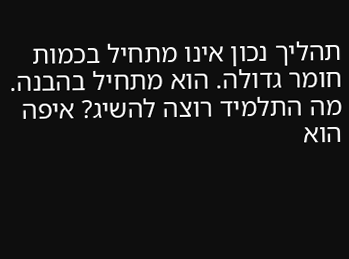תהליך נכון אינו מתחיל בכמות חומר גדולה. הוא מתחיל בהבנה. מה התלמיד רוצה להשיג? איפה הוא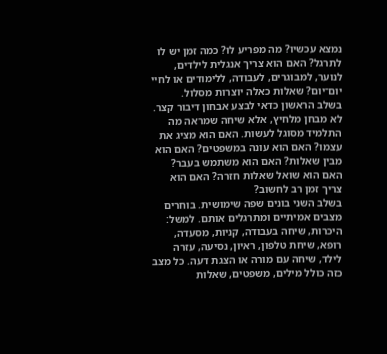נמצא עכשיו? מה מפריע לו? כמה זמן יש לו לתרגל? האם הוא צריך אנגלית לילדים, לנוער, למבוגרים, לעבודה, ללימודים או לחיי יום־יום? שאלות כאלה יוצרות מסלול.
בשלב הראשון כדאי לבצע אבחון דיבור קצר. לא מבחן מלחיץ, אלא שיחה שמראה מה התלמיד מסוגל לעשות. האם הוא מציג את עצמו? האם הוא עונה במשפטים? האם הוא מבין שאלות? האם הוא משתמש בעבר? האם הוא שואל שאלות חזרה? האם הוא צריך זמן רב לחשוב?
בשלב השני בונים שפה שימושית. בוחרים מצבים אמיתיים ומתרגלים אותם. למשל: היכרות, שיחה בעבודה, קניות, מסעדה, רופא, שיחת טלפון, ראיון, נסיעה, עזרה לילד, שיחה עם מורה או הצגת דעה. כל מצב כזה כולל מילים, משפטים, שאלות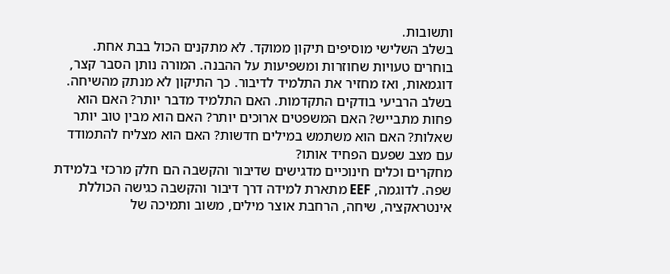ותשובות.
בשלב השלישי מוסיפים תיקון ממוקד. לא מתקנים הכול בבת אחת. בוחרים טעויות שחוזרות ומשפיעות על ההבנה. המורה נותן הסבר קצר, דוגמאות, ואז מחזיר את התלמיד לדיבור. כך התיקון לא מנתק מהשיחה.
בשלב הרביעי בודקים התקדמות. האם התלמיד מדבר יותר? האם הוא פחות מתבייש? האם המשפטים ארוכים יותר? האם הוא מבין טוב יותר שאלות? האם הוא משתמש במילים חדשות? האם הוא מצליח להתמודד עם מצב שפעם הפחיד אותו?
מחקרים וכלים חינוכיים מדגישים שדיבור והקשבה הם חלק מרכזי בלמידת שפה. לדוגמה, EEF מתארת למידה דרך דיבור והקשבה כגישה הכוללת אינטראקציה, שיחה, הרחבת אוצר מילים, משוב ותמיכה של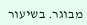מבוגר. בשיעור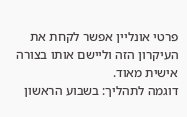פרטי אונליין אפשר לקחת את העיקרון הזה וליישם אותו בצורה אישית מאוד.
דוגמה לתהליך: בשבוע הראשון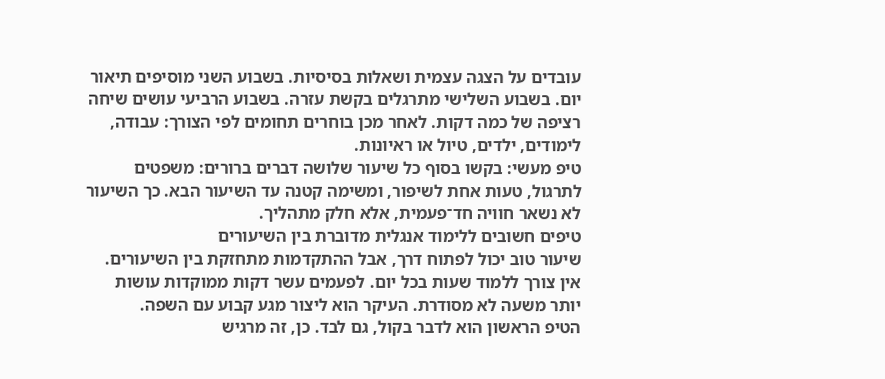עובדים על הצגה עצמית ושאלות בסיסיות. בשבוע השני מוסיפים תיאור יום. בשבוע השלישי מתרגלים בקשת עזרה. בשבוע הרביעי עושים שיחה רציפה של כמה דקות. לאחר מכן בוחרים תחומים לפי הצורך: עבודה, לימודים, ילדים, טיול או ראיונות.
טיפ מעשי: בקשו בסוף כל שיעור שלושה דברים ברורים: משפטים לתרגול, טעות אחת לשיפור, ומשימה קטנה עד השיעור הבא. כך השיעור לא נשאר חוויה חד־פעמית, אלא חלק מתהליך.
טיפים חשובים ללימוד אנגלית מדוברת בין השיעורים
שיעור טוב יכול לפתוח דרך, אבל ההתקדמות מתחזקת בין השיעורים. אין צורך ללמוד שעות בכל יום. לפעמים עשר דקות ממוקדות עושות יותר משעה לא מסודרת. העיקר הוא ליצור מגע קבוע עם השפה.
הטיפ הראשון הוא לדבר בקול, גם לבד. כן, זה מרגיש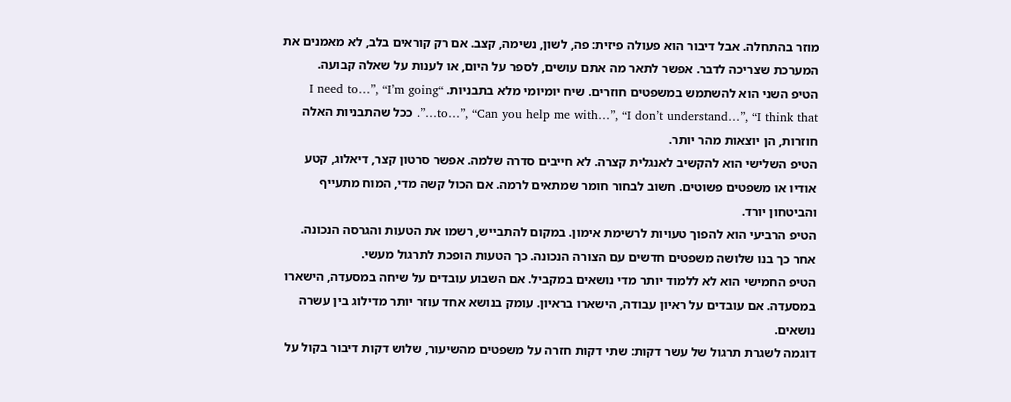מוזר בהתחלה. אבל דיבור הוא פעולה פיזית: פה, לשון, נשימה, קצב. אם רק קוראים בלב, לא מאמנים את המערכת שצריכה לדבר. אפשר לתאר מה אתם עושים, לספר על היום, או לענות על שאלה קבועה.
הטיפ השני הוא להשתמש במשפטים חוזרים. שיח יומיומי מלא בתבניות. “I need to…”, “I’m going to…”, “Can you help me with…”, “I don’t understand…”, “I think that…”. ככל שהתבניות האלה חוזרות, הן יוצאות מהר יותר.
הטיפ השלישי הוא להקשיב לאנגלית קצרה. לא חייבים סדרה שלמה. אפשר סרטון קצר, דיאלוג, קטע אודיו או משפטים פשוטים. חשוב לבחור חומר שמתאים לרמה. אם הכול קשה מדי, המוח מתעייף והביטחון יורד.
הטיפ הרביעי הוא להפוך טעויות לרשימת אימון. במקום להתבייש, רשמו את הטעות והגרסה הנכונה. אחר כך בנו שלושה משפטים חדשים עם הצורה הנכונה. כך הטעות הופכת לתרגול מעשי.
הטיפ החמישי הוא לא ללמוד יותר מדי נושאים במקביל. אם השבוע עובדים על שיחה במסעדה, הישארו במסעדה. אם עובדים על ראיון עבודה, הישארו בראיון. עומק בנושא אחד עוזר יותר מדילוג בין עשרה נושאים.
דוגמה לשגרת תרגול של עשר דקות: שתי דקות חזרה על משפטים מהשיעור, שלוש דקות דיבור בקול על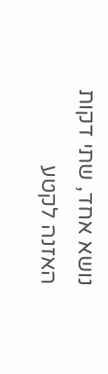נושא אחד, שתי דקות האזנה לקטע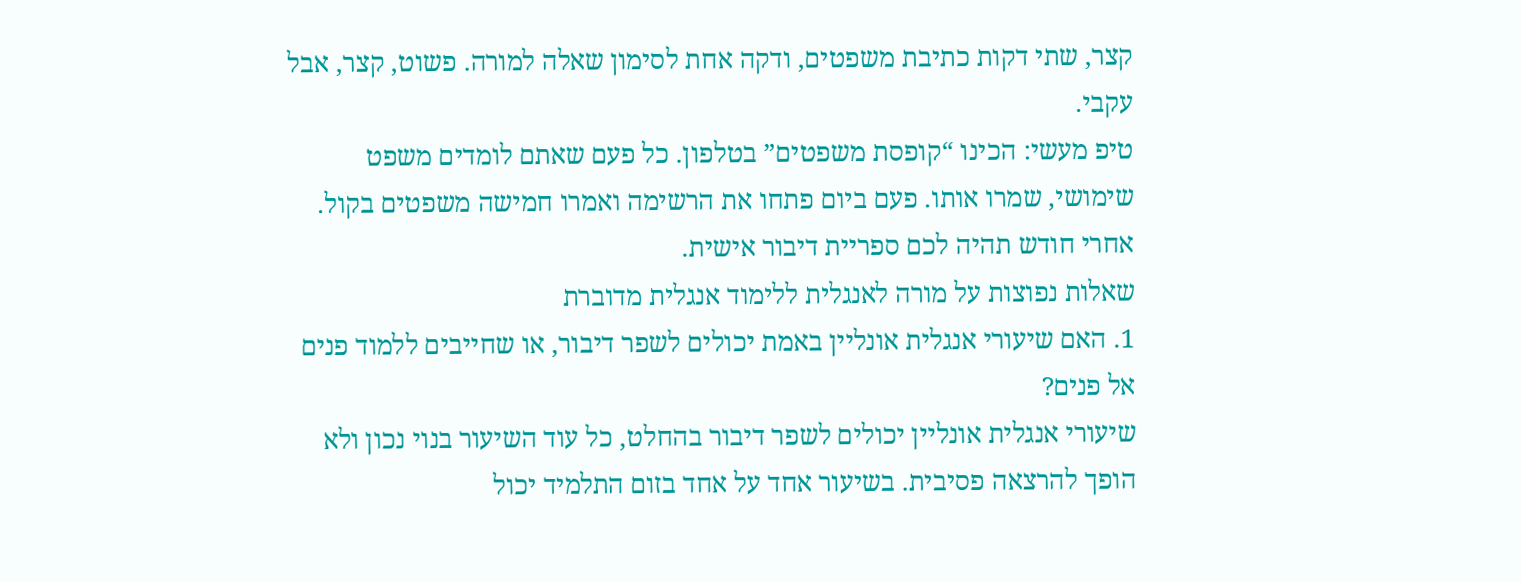קצר, שתי דקות כתיבת משפטים, ודקה אחת לסימון שאלה למורה. פשוט, קצר, אבל עקבי.
טיפ מעשי: הכינו “קופסת משפטים” בטלפון. כל פעם שאתם לומדים משפט שימושי, שמרו אותו. פעם ביום פתחו את הרשימה ואמרו חמישה משפטים בקול. אחרי חודש תהיה לכם ספריית דיבור אישית.
שאלות נפוצות על מורה לאנגלית ללימוד אנגלית מדוברת
1. האם שיעורי אנגלית אונליין באמת יכולים לשפר דיבור, או שחייבים ללמוד פנים אל פנים?
שיעורי אנגלית אונליין יכולים לשפר דיבור בהחלט, כל עוד השיעור בנוי נכון ולא הופך להרצאה פסיבית. בשיעור אחד על אחד בזום התלמיד יכול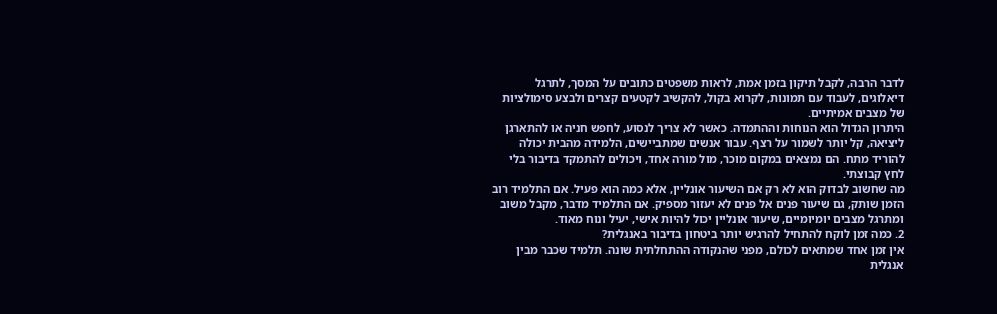לדבר הרבה, לקבל תיקון בזמן אמת, לראות משפטים כתובים על המסך, לתרגל דיאלוגים, לעבוד עם תמונות, לקרוא בקול, להקשיב לקטעים קצרים ולבצע סימולציות של מצבים אמיתיים.
היתרון הגדול הוא הנוחות וההתמדה. כאשר לא צריך לנסוע, לחפש חניה או להתארגן ליציאה, קל יותר לשמור על רצף. עבור אנשים שמתביישים, הלמידה מהבית יכולה להוריד מתח. הם נמצאים במקום מוכר, מול מורה אחד, ויכולים להתמקד בדיבור בלי לחץ קבוצתי.
מה שחשוב לבדוק הוא לא רק אם השיעור אונליין, אלא כמה הוא פעיל. אם התלמיד רוב הזמן שותק, גם שיעור פנים אל פנים לא יעזור מספיק. אם התלמיד מדבר, מקבל משוב ומתרגל מצבים יומיומיים, שיעור אונליין יכול להיות אישי, יעיל ונוח מאוד.
2. כמה זמן לוקח להתחיל להרגיש יותר ביטחון בדיבור באנגלית?
אין זמן אחד שמתאים לכולם, מפני שהנקודה ההתחלתית שונה. תלמיד שכבר מבין אנגלית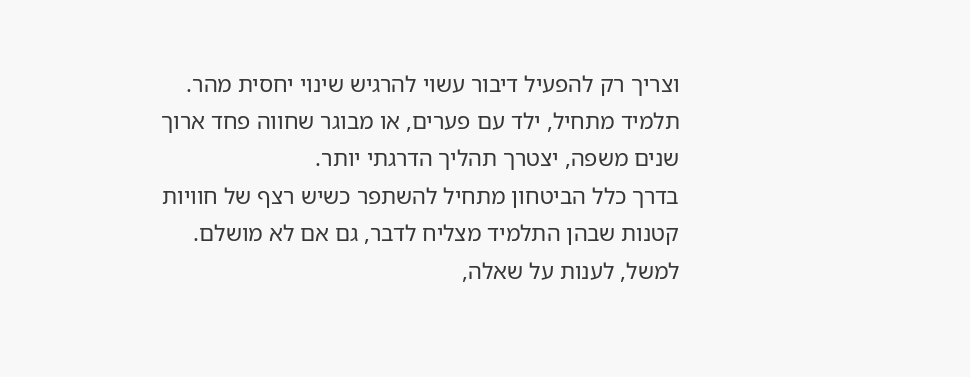וצריך רק להפעיל דיבור עשוי להרגיש שינוי יחסית מהר. תלמיד מתחיל, ילד עם פערים, או מבוגר שחווה פחד ארוך שנים משפה, יצטרך תהליך הדרגתי יותר.
בדרך כלל הביטחון מתחיל להשתפר כשיש רצף של חוויות קטנות שבהן התלמיד מצליח לדבר, גם אם לא מושלם. למשל, לענות על שאלה,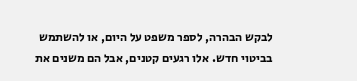לבקש הבהרה, לספר משפט על היום, או להשתמש בביטוי חדש. אלו רגעים קטנים, אבל הם משנים את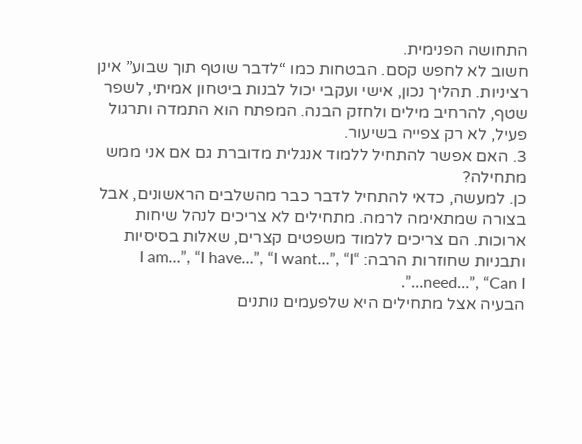התחושה הפנימית.
חשוב לא לחפש קסם. הבטחות כמו “לדבר שוטף תוך שבוע” אינן רציניות. תהליך נכון, אישי ועקבי יכול לבנות ביטחון אמיתי, לשפר שטף, להרחיב מילים ולחזק הבנה. המפתח הוא התמדה ותרגול פעיל, לא רק צפייה בשיעור.
3. האם אפשר להתחיל ללמוד אנגלית מדוברת גם אם אני ממש מתחילה?
כן. למעשה, כדאי להתחיל לדבר כבר מהשלבים הראשונים, אבל בצורה שמתאימה לרמה. מתחילים לא צריכים לנהל שיחות ארוכות. הם צריכים ללמוד משפטים קצרים, שאלות בסיסיות ותבניות שחוזרות הרבה: “I am…”, “I have…”, “I want…”, “I need…”, “Can I…”.
הבעיה אצל מתחילים היא שלפעמים נותנים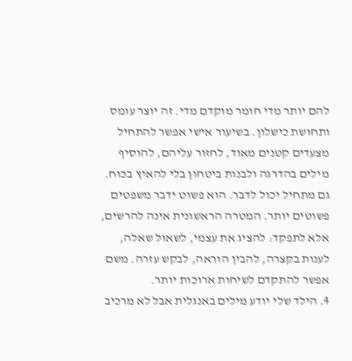להם יותר מדי חומר מוקדם מדי. זה יוצר עומס ותחושת כישלון. בשיעור אישי אפשר להתחיל מצעדים קטנים מאוד, לחזור עליהם, להוסיף מילים בהדרגה ולבנות ביטחון בלי להאיץ בכוח.
גם מתחיל יכול לדבר. הוא פשוט ידבר משפטים פשוטים יותר. המטרה הראשונית אינה להרשים, אלא לתפקד: להציג את עצמי, לשאול שאלה, לענות בקצרה, להבין הוראה, לבקש עזרה. משם אפשר להתקדם לשיחות ארוכות יותר.
4. הילד שלי יודע מילים באנגלית אבל לא מרכיב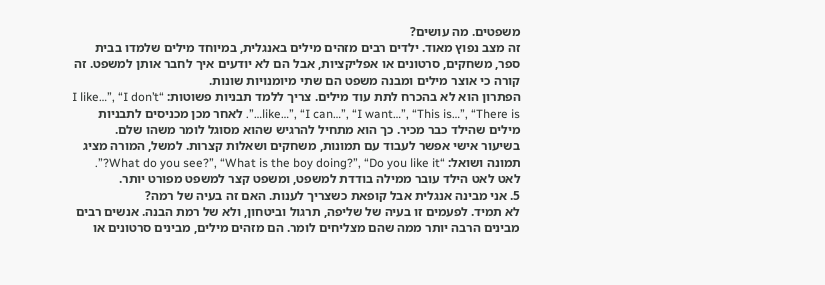משפטים. מה עושים?
זה מצב נפוץ מאוד. ילדים רבים מזהים מילים באנגלית, במיוחד מילים שלמדו בבית ספר, משחקים, סרטונים או אפליקציות, אבל הם לא יודעים איך לחבר אותן למשפט. זה קורה כי אוצר מילים ומבנה משפט הם שתי מיומנויות שונות.
הפתרון הוא לא בהכרח לתת עוד מילים. צריך ללמד תבניות פשוטות: “I like…”, “I don’t like…”, “I can…”, “I want…”, “This is…”, “There is…”. לאחר מכן מכניסים לתבניות מילים שהילד כבר מכיר. כך הוא מתחיל להרגיש שהוא מסוגל לומר משהו שלם.
בשיעור אישי אפשר לעבוד עם תמונות, משחקים ושאלות קצרות. למשל, המורה מציג תמונה ושואל: “What do you see?”, “What is the boy doing?”, “Do you like it?”. לאט לאט הילד עובר ממילה בודדת למשפט, ומשפט קצר למשפט מפורט יותר.
5. אני מבינה אנגלית אבל קופאת כשצריך לענות. האם זה בעיה של רמה?
לא תמיד. לפעמים זו בעיה של שליפה, תרגול וביטחון, ולא של רמת הבנה. אנשים רבים מבינים הרבה יותר ממה שהם מצליחים לומר. הם מזהים מילים, מבינים סרטונים או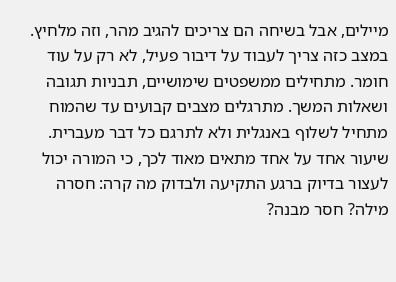מיילים, אבל בשיחה הם צריכים להגיב מהר, וזה מלחיץ.
במצב כזה צריך לעבוד על דיבור פעיל, לא רק על עוד חומר. מתחילים ממשפטים שימושיים, תבניות תגובה ושאלות המשך. מתרגלים מצבים קבועים עד שהמוח מתחיל לשלוף באנגלית ולא לתרגם כל דבר מעברית.
שיעור אחד על אחד מתאים מאוד לכך, כי המורה יכול לעצור בדיוק ברגע התקיעה ולבדוק מה קרה: חסרה מילה? חסר מבנה?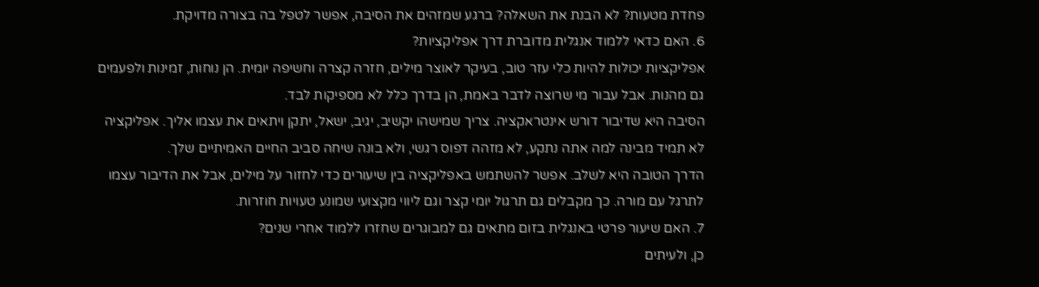פחדת מטעות? לא הבנת את השאלה? ברגע שמזהים את הסיבה, אפשר לטפל בה בצורה מדויקת.
6. האם כדאי ללמוד אנגלית מדוברת דרך אפליקציות?
אפליקציות יכולות להיות כלי עזר טוב, בעיקר לאוצר מילים, חזרה קצרה וחשיפה יומית. הן נוחות, זמינות ולפעמים גם מהנות. אבל עבור מי שרוצה לדבר באמת, הן בדרך כלל לא מספיקות לבד.
הסיבה היא שדיבור דורש אינטראקציה. צריך שמישהו יקשיב, יגיב, ישאל, יתקן ויתאים את עצמו אליך. אפליקציה לא תמיד מבינה למה אתה נתקע, לא מזהה דפוס רגשי, ולא בונה שיחה סביב החיים האמיתיים שלך.
הדרך הטובה היא לשלב. אפשר להשתמש באפליקציה בין שיעורים כדי לחזור על מילים, אבל את הדיבור עצמו לתרגל עם מורה. כך מקבלים גם תרגול יומי קצר וגם ליווי מקצועי שמונע טעויות חוזרות.
7. האם שיעור פרטי באנגלית בזום מתאים גם למבוגרים שחזרו ללמוד אחרי שנים?
כן, ולעיתים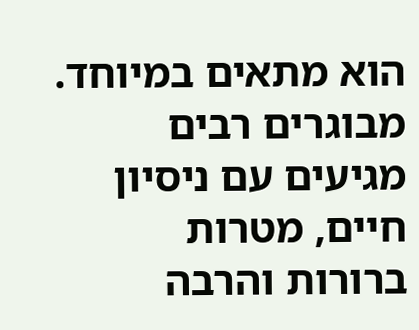הוא מתאים במיוחד. מבוגרים רבים מגיעים עם ניסיון חיים, מטרות ברורות והרבה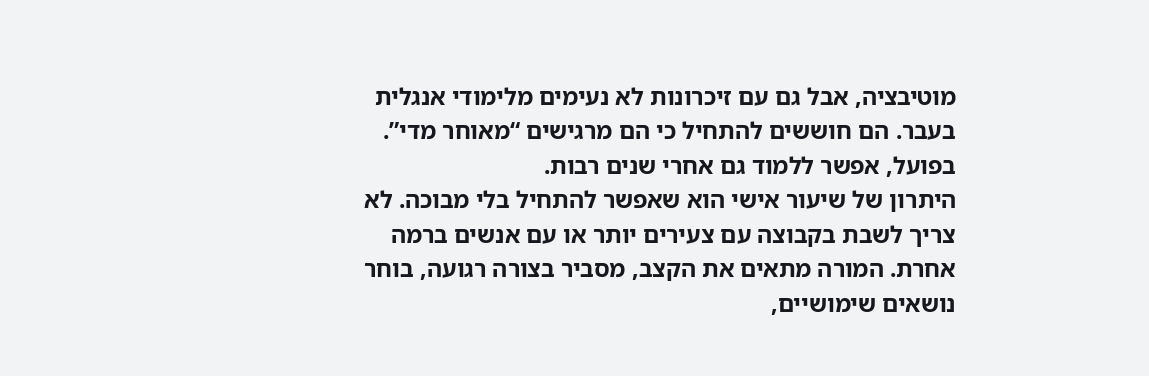מוטיבציה, אבל גם עם זיכרונות לא נעימים מלימודי אנגלית בעבר. הם חוששים להתחיל כי הם מרגישים “מאוחר מדי”. בפועל, אפשר ללמוד גם אחרי שנים רבות.
היתרון של שיעור אישי הוא שאפשר להתחיל בלי מבוכה. לא צריך לשבת בקבוצה עם צעירים יותר או עם אנשים ברמה אחרת. המורה מתאים את הקצב, מסביר בצורה רגועה, בוחר נושאים שימושיים,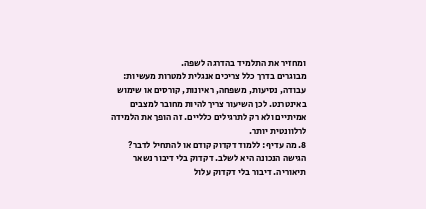ומחזיר את התלמיד בהדרגה לשפה.
מבוגרים בדרך כלל צריכים אנגלית למטרות מעשיות: עבודה, נסיעות, משפחה, ראיונות, קורסים או שימוש באינטרנט. לכן השיעור צריך להיות מחובר למצבים אמיתיים ולא רק לתרגילים כלליים. זה הופך את הלמידה לרלוונטית יותר.
8. מה עדיף: ללמוד דקדוק קודם או להתחיל לדבר?
הגישה הנכונה היא לשלב. דקדוק בלי דיבור נשאר תיאוריה. דיבור בלי דקדוק עלול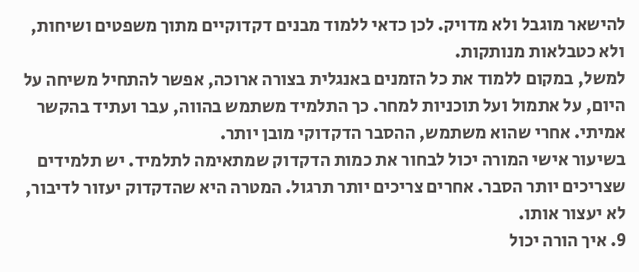להישאר מוגבל ולא מדויק. לכן כדאי ללמוד מבנים דקדוקיים מתוך משפטים ושיחות, ולא כטבלאות מנותקות.
למשל, במקום ללמוד את כל הזמנים באנגלית בצורה ארוכה, אפשר להתחיל משיחה על היום, על אתמול ועל תוכניות למחר. כך התלמיד משתמש בהווה, עבר ועתיד בהקשר אמיתי. אחרי שהוא משתמש, ההסבר הדקדוקי מובן יותר.
בשיעור אישי המורה יכול לבחור את כמות הדקדוק שמתאימה לתלמיד. יש תלמידים שצריכים יותר הסבר. אחרים צריכים יותר תרגול. המטרה היא שהדקדוק יעזור לדיבור, לא יעצור אותו.
9. איך הורה יכול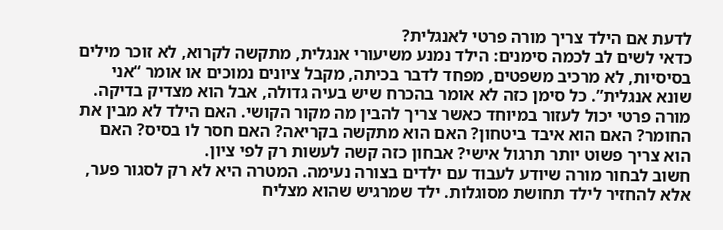לדעת אם הילד צריך מורה פרטי לאנגלית?
כדאי לשים לב לכמה סימנים: הילד נמנע משיעורי אנגלית, מתקשה לקרוא, לא זוכר מילים בסיסיות, לא מרכיב משפטים, מפחד לדבר בכיתה, מקבל ציונים נמוכים או אומר “אני שונא אנגלית”. כל סימן כזה לא אומר בהכרח שיש בעיה גדולה, אבל הוא מצדיק בדיקה.
מורה פרטי יכול לעזור במיוחד כאשר צריך להבין מה מקור הקושי. האם הילד לא מבין את החומר? האם הוא איבד ביטחון? האם הוא מתקשה בקריאה? האם חסר לו בסיס? האם הוא צריך פשוט יותר תרגול אישי? אבחון כזה קשה לעשות רק לפי ציון.
חשוב לבחור מורה שיודע לעבוד עם ילדים בצורה נעימה. המטרה היא לא רק לסגור פער, אלא להחזיר לילד תחושת מסוגלות. ילד שמרגיש שהוא מצליח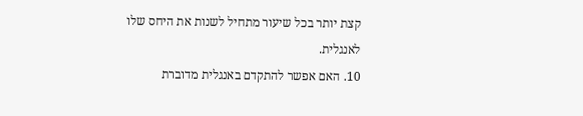קצת יותר בכל שיעור מתחיל לשנות את היחס שלו לאנגלית.
10. האם אפשר להתקדם באנגלית מדוברת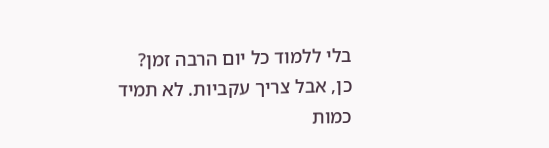בלי ללמוד כל יום הרבה זמן?
כן, אבל צריך עקביות. לא תמיד כמות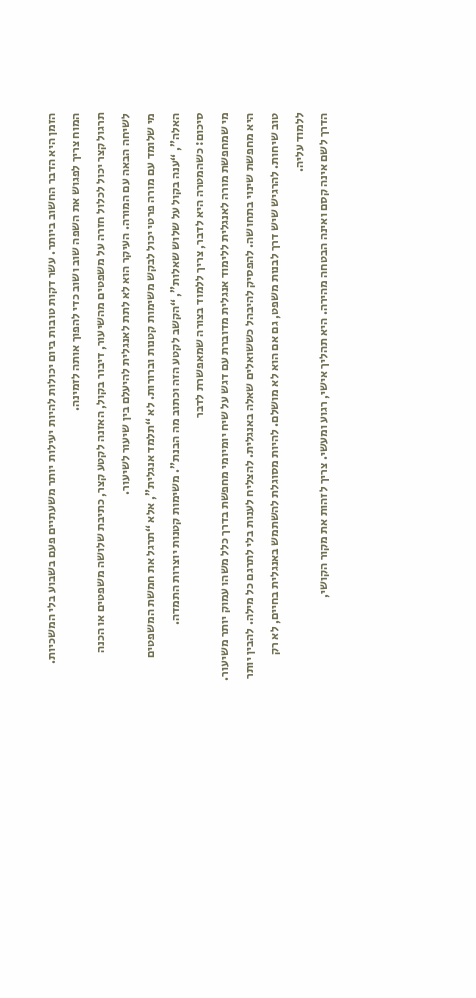הזמן היא הדבר החשוב ביותר. עשר דקות טובות ביום יכולות להיות יעילות יותר משעתיים פעם בשבוע בלי המשכיות. המוח צריך לפגוש את השפה שוב ושוב כדי להפוך אותה לזמינה.
תרגול קצר יכול לכלול חזרה על משפטים מהשיעור, דיבור בקול, האזנה לקטע קצר, כתיבת שלושה משפטים או הכנה לשיחה הבאה עם המורה. העיקר הוא לא לתת לאנגלית להיעלם בין שיעור לשיעור.
מי שלומד עם מורה פרטי יכול לבקש משימות קטנות וברורות. לא “תלמד אנגלית”, אלא “תרגל את חמשת המשפטים האלה”, “ענה בקול על שלוש שאלות”, “הקשב לקטע הזה וכתוב מה הבנת”. משימות קטנות יוצרות התמדה.
סיכום: כשהמטרה היא לדבר, צריך ללמוד בצורה שמאפשרת לדבר
מי שמחפשת מורה לאנגלית ללימוד אנגלית מדוברת עם דגש על שיח יומיומי מחפשת בדרך כלל משהו עמוק יותר משיעור. היא מחפשת שינוי בתחושה. להפסיק להיבהל כששואלים שאלה באנגלית. להצליח לענות בלי לתרגם כל מילה. להבין יותר טוב שיחות. להרגיש שיש דרך לבנות משפט, גם אם הוא לא מושלם. להיות מסוגלת להשתמש באנגלית בחיים, לא רק ללמוד עליה.
הדרך לשם אינה קסם ואינה הבטחה מהירה. היא תהליך אישי, רגוע ומעשי. צריך לזהות את מקור הקושי,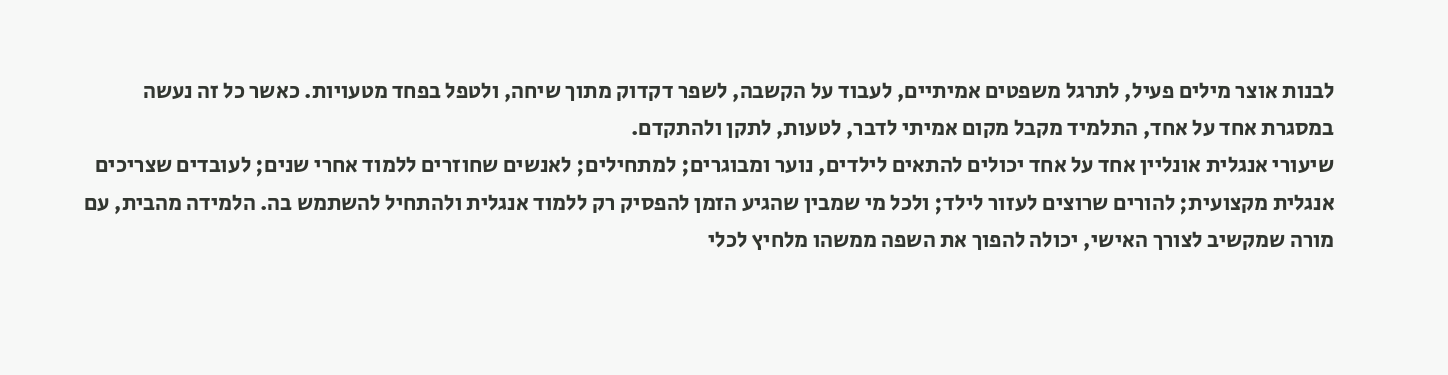לבנות אוצר מילים פעיל, לתרגל משפטים אמיתיים, לעבוד על הקשבה, לשפר דקדוק מתוך שיחה, ולטפל בפחד מטעויות. כאשר כל זה נעשה במסגרת אחד על אחד, התלמיד מקבל מקום אמיתי לדבר, לטעות, לתקן ולהתקדם.
שיעורי אנגלית אונליין אחד על אחד יכולים להתאים לילדים, נוער ומבוגרים; למתחילים; לאנשים שחוזרים ללמוד אחרי שנים; לעובדים שצריכים אנגלית מקצועית; להורים שרוצים לעזור לילד; ולכל מי שמבין שהגיע הזמן להפסיק רק ללמוד אנגלית ולהתחיל להשתמש בה. הלמידה מהבית, עם מורה שמקשיב לצורך האישי, יכולה להפוך את השפה ממשהו מלחיץ לכלי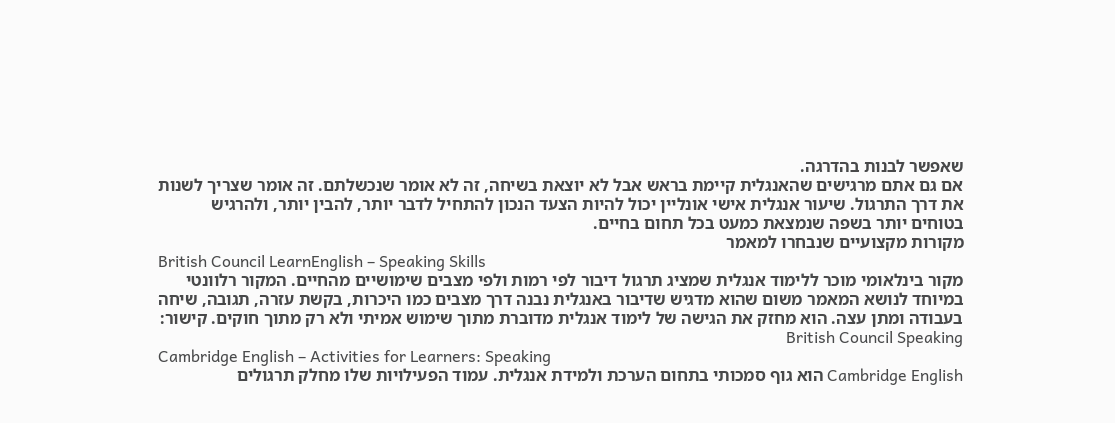שאפשר לבנות בהדרגה.
אם גם אתם מרגישים שהאנגלית קיימת בראש אבל לא יוצאת בשיחה, זה לא אומר שנכשלתם. זה אומר שצריך לשנות את דרך התרגול. שיעור אנגלית אישי אונליין יכול להיות הצעד הנכון להתחיל לדבר יותר, להבין יותר, ולהרגיש בטוחים יותר בשפה שנמצאת כמעט בכל תחום בחיים.
מקורות מקצועיים שנבחרו למאמר
British Council LearnEnglish – Speaking Skills
מקור בינלאומי מוכר ללימוד אנגלית שמציג תרגול דיבור לפי רמות ולפי מצבים שימושיים מהחיים. המקור רלוונטי במיוחד לנושא המאמר משום שהוא מדגיש שדיבור באנגלית נבנה דרך מצבים כמו היכרות, בקשת עזרה, תגובה, שיחה בעבודה ומתן עצה. הוא מחזק את הגישה של לימוד אנגלית מדוברת מתוך שימוש אמיתי ולא רק מתוך חוקים. קישור: British Council Speaking
Cambridge English – Activities for Learners: Speaking
Cambridge English הוא גוף סמכותי בתחום הערכת ולמידת אנגלית. עמוד הפעילויות שלו מחלק תרגולים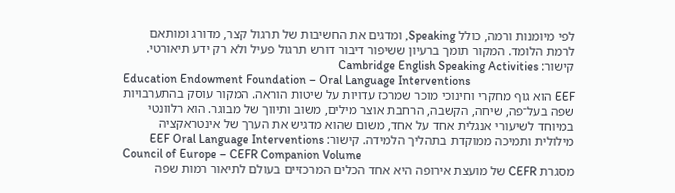לפי מיומנות ורמה, כולל Speaking, ומדגים את החשיבות של תרגול קצר, מדורג ומותאם לרמת הלומד. המקור תומך ברעיון ששיפור דיבור דורש תרגול פעיל ולא רק ידע תיאורטי. קישור: Cambridge English Speaking Activities
Education Endowment Foundation – Oral Language Interventions
EEF הוא גוף מחקרי וחינוכי מוכר שמרכז עדויות על שיטות הוראה. המקור עוסק בהתערבויות שפה בעל־פה, שיחה, הקשבה, הרחבת אוצר מילים, משוב ותיווך של מבוגר. הוא רלוונטי במיוחד לשיעורי אנגלית אחד על אחד, משום שהוא מדגיש את הערך של אינטראקציה מילולית ותמיכה ממוקדת בתהליך הלמידה. קישור: EEF Oral Language Interventions
Council of Europe – CEFR Companion Volume
מסגרת CEFR של מועצת אירופה היא אחד הכלים המרכזיים בעולם לתיאור רמות שפה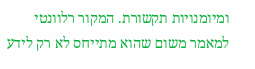ומיומנויות תקשורת. המקור רלוונטי למאמר משום שהוא מתייחס לא רק לידע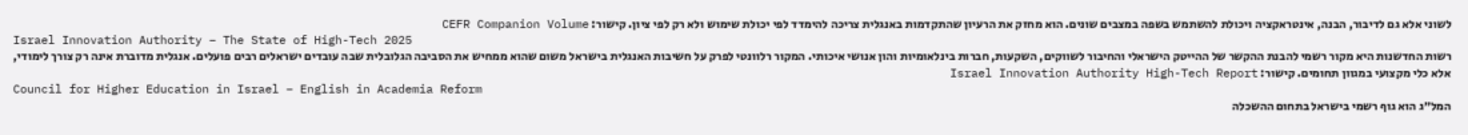לשוני אלא גם לדיבור, הבנה, אינטראקציה ויכולת להשתמש בשפה במצבים שונים. הוא מחזק את הרעיון שהתקדמות באנגלית צריכה להימדד לפי יכולת שימוש ולא רק לפי ציון. קישור: CEFR Companion Volume
Israel Innovation Authority – The State of High-Tech 2025
רשות החדשנות היא מקור רשמי להבנת ההקשר של ההייטק הישראלי והחיבור לשווקים, השקעות, חברות בינלאומיות והון אנושי איכותי. המקור רלוונטי לפרק על חשיבות האנגלית בישראל משום שהוא ממחיש את הסביבה הגלובלית שבה עובדים ישראלים רבים פועלים. אנגלית מדוברת אינה רק צורך לימודי, אלא כלי מקצועי במגוון תחומים. קישור: Israel Innovation Authority High-Tech Report
Council for Higher Education in Israel – English in Academia Reform
המל״ג הוא גוף רשמי בישראל בתחום ההשכלה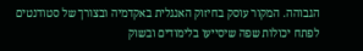הגבוהה. המקור עוסק בחיזוק האנגלית באקדמיה ובצורך של סטודנטים לפתח יכולות שפה שיסייעו בלימודים ובשוק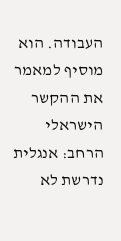העבודה. הוא מוסיף למאמר את ההקשר הישראלי הרחב: אנגלית נדרשת לא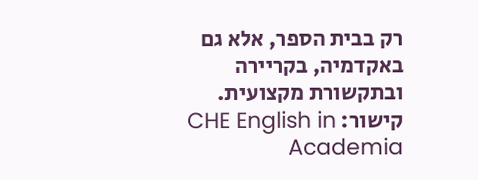רק בבית הספר, אלא גם באקדמיה, בקריירה ובתקשורת מקצועית. קישור: CHE English in Academia